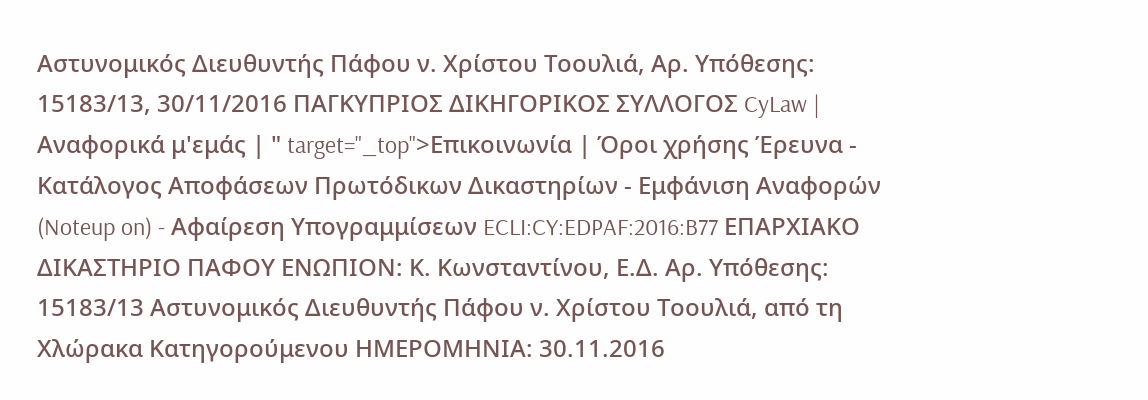Αστυνομικός Διευθυντής Πάφου ν. Χρίστου Τοουλιά, Αρ. Υπόθεσης: 15183/13, 30/11/2016 ΠΑΓΚΥΠΡΙΟΣ ΔΙΚΗΓΟΡΙΚΟΣ ΣΥΛΛΟΓΟΣ CyLaw | Αναφορικά μ'εμάς | " target="_top">Επικοινωνία | Όροι χρήσης Έρευνα - Κατάλογος Αποφάσεων Πρωτόδικων Δικαστηρίων - Εμφάνιση Αναφορών (Noteup on) - Αφαίρεση Υπογραμμίσεων ECLI:CY:EDPAF:2016:B77 ΕΠΑΡΧΙΑΚΟ ΔΙΚΑΣΤΗΡΙΟ ΠΑΦΟΥ ΕΝΩΠΙΟΝ: Κ. Κωνσταντίνου, Ε.Δ. Αρ. Υπόθεσης: 15183/13 Αστυνομικός Διευθυντής Πάφου ν. Χρίστου Τοουλιά, από τη Χλώρακα Κατηγορούμενου ΗΜΕΡΟΜΗΝΙΑ: 30.11.2016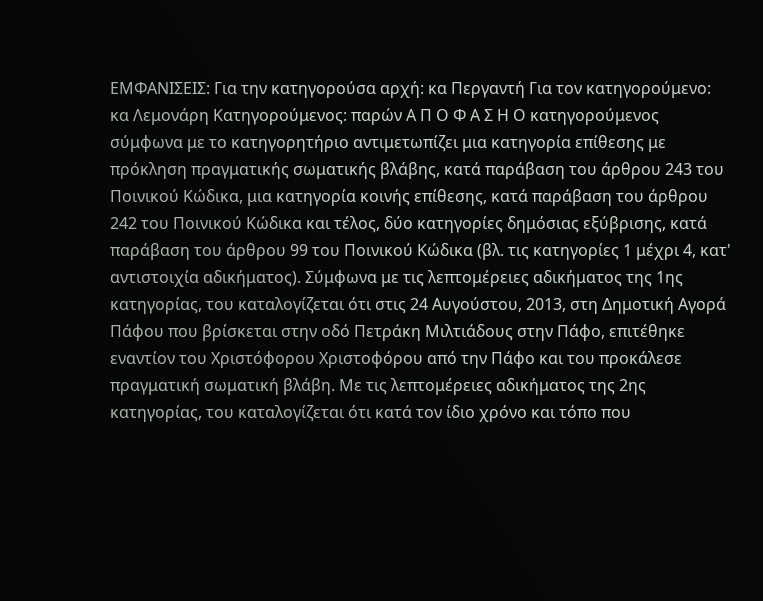ΕΜΦΑΝΙΣΕΙΣ: Για την κατηγορούσα αρχή: κα Περγαντή Για τον κατηγορούμενο: κα Λεμονάρη Κατηγορούμενος: παρών Α Π Ο Φ Α Σ Η Ο κατηγορούμενος σύμφωνα με το κατηγορητήριο αντιμετωπίζει μια κατηγορία επίθεσης με πρόκληση πραγματικής σωματικής βλάβης, κατά παράβαση του άρθρου 243 του Ποινικού Κώδικα, μια κατηγορία κοινής επίθεσης, κατά παράβαση του άρθρου 242 του Ποινικού Κώδικα και τέλος, δύο κατηγορίες δημόσιας εξύβρισης, κατά παράβαση του άρθρου 99 του Ποινικού Κώδικα (βλ. τις κατηγορίες 1 μέχρι 4, κατ' αντιστοιχία αδικήματος). Σύμφωνα με τις λεπτομέρειες αδικήματος της 1ης κατηγορίας, του καταλογίζεται ότι στις 24 Αυγούστου, 2013, στη Δημοτική Αγορά Πάφου που βρίσκεται στην οδό Πετράκη Μιλτιάδους στην Πάφο, επιτέθηκε εναντίον του Χριστόφορου Χριστοφόρου από την Πάφο και του προκάλεσε πραγματική σωματική βλάβη. Με τις λεπτομέρειες αδικήματος της 2ης κατηγορίας, του καταλογίζεται ότι κατά τον ίδιο χρόνο και τόπο που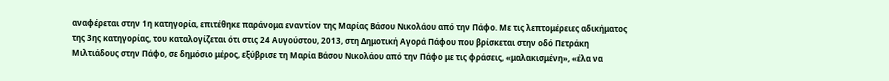αναφέρεται στην 1η κατηγορία, επιτέθηκε παράνομα εναντίον της Μαρίας Βάσου Νικολάου από την Πάφο. Με τις λεπτομέρειες αδικήματος της 3ης κατηγορίας, του καταλογίζεται ότι στις 24 Αυγούστου, 2013, στη Δημοτική Αγορά Πάφου που βρίσκεται στην οδό Πετράκη Μιλτιάδους στην Πάφο, σε δημόσιο μέρος, εξύβρισε τη Μαρία Βάσου Νικολάου από την Πάφο με τις φράσεις, «μαλακισμένη», «έλα να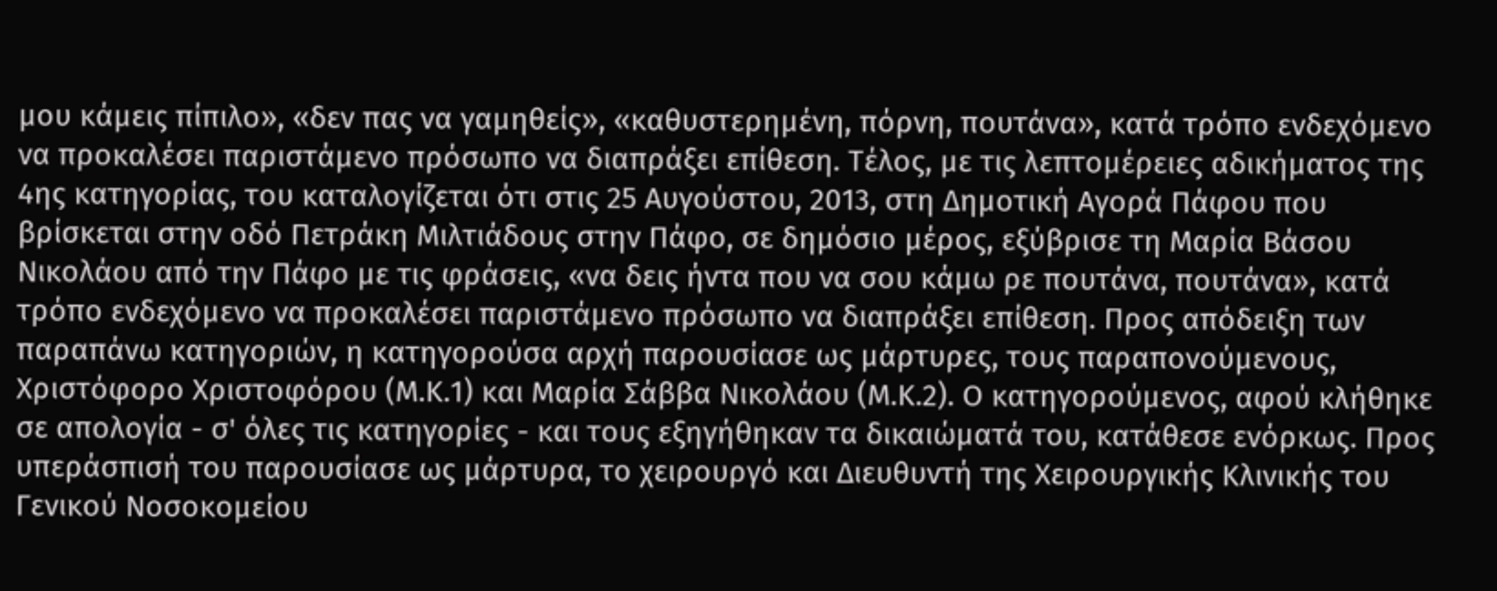μου κάμεις πίπιλο», «δεν πας να γαμηθείς», «καθυστερημένη, πόρνη, πουτάνα», κατά τρόπο ενδεχόμενο να προκαλέσει παριστάμενο πρόσωπο να διαπράξει επίθεση. Τέλος, με τις λεπτομέρειες αδικήματος της 4ης κατηγορίας, του καταλογίζεται ότι στις 25 Αυγούστου, 2013, στη Δημοτική Αγορά Πάφου που βρίσκεται στην οδό Πετράκη Μιλτιάδους στην Πάφο, σε δημόσιο μέρος, εξύβρισε τη Μαρία Βάσου Νικολάου από την Πάφο με τις φράσεις, «να δεις ήντα που να σου κάμω ρε πουτάνα, πουτάνα», κατά τρόπο ενδεχόμενο να προκαλέσει παριστάμενο πρόσωπο να διαπράξει επίθεση. Προς απόδειξη των παραπάνω κατηγοριών, η κατηγορούσα αρχή παρουσίασε ως μάρτυρες, τους παραπονούμενους, Χριστόφορο Χριστοφόρου (Μ.Κ.1) και Μαρία Σάββα Νικολάου (Μ.Κ.2). Ο κατηγορούμενος, αφού κλήθηκε σε απολογία - σ' όλες τις κατηγορίες - και τους εξηγήθηκαν τα δικαιώματά του, κατάθεσε ενόρκως. Προς υπεράσπισή του παρουσίασε ως μάρτυρα, το χειρουργό και Διευθυντή της Χειρουργικής Κλινικής του Γενικού Νοσοκομείου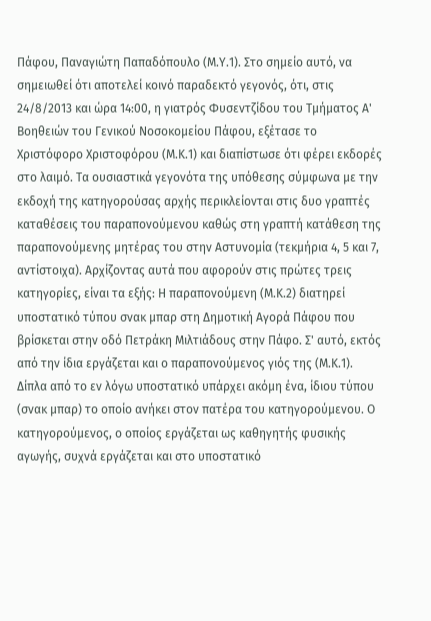Πάφου, Παναγιώτη Παπαδόπουλο (Μ.Υ.1). Στο σημείο αυτό, να σημειωθεί ότι αποτελεί κοινό παραδεκτό γεγονός, ότι, στις 24/8/2013 και ώρα 14:00, η γιατρός Φυσεντζίδου του Τμήματος Α' Βοηθειών του Γενικού Νοσοκομείου Πάφου, εξέτασε το Χριστόφορο Χριστοφόρου (Μ.Κ.1) και διαπίστωσε ότι φέρει εκδορές στο λαιμό. Τα ουσιαστικά γεγονότα της υπόθεσης σύμφωνα με την εκδοχή της κατηγορούσας αρχής περικλείονται στις δυο γραπτές καταθέσεις του παραπονούμενου καθώς στη γραπτή κατάθεση της παραπονούμενης μητέρας του στην Αστυνομία (τεκμήρια 4, 5 και 7, αντίστοιχα). Αρχίζοντας αυτά που αφορούν στις πρώτες τρεις κατηγορίες, είναι τα εξής: Η παραπονούμενη (Μ.Κ.2) διατηρεί υποστατικό τύπου σνακ μπαρ στη Δημοτική Αγορά Πάφου που βρίσκεται στην οδό Πετράκη Μιλτιάδους στην Πάφο. Σ' αυτό, εκτός από την ίδια εργάζεται και ο παραπονούμενος γιός της (Μ.Κ.1). Δίπλα από το εν λόγω υποστατικό υπάρχει ακόμη ένα, ίδιου τύπου (σνακ μπαρ) το οποίο ανήκει στον πατέρα του κατηγορούμενου. Ο κατηγορούμενος, ο οποίος εργάζεται ως καθηγητής φυσικής αγωγής, συχνά εργάζεται και στο υποστατικό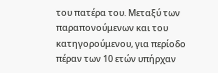του πατέρα του. Μεταξύ των παραπονούμενων και του κατηγορούμενου, για περίοδο πέραν των 10 ετών υπήρχαν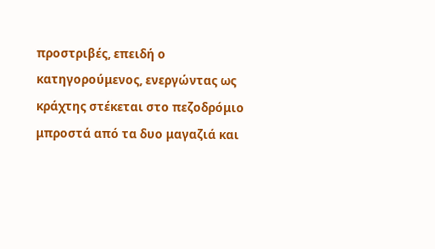προστριβές, επειδή ο κατηγορούμενος, ενεργώντας ως κράχτης στέκεται στο πεζοδρόμιο μπροστά από τα δυο μαγαζιά και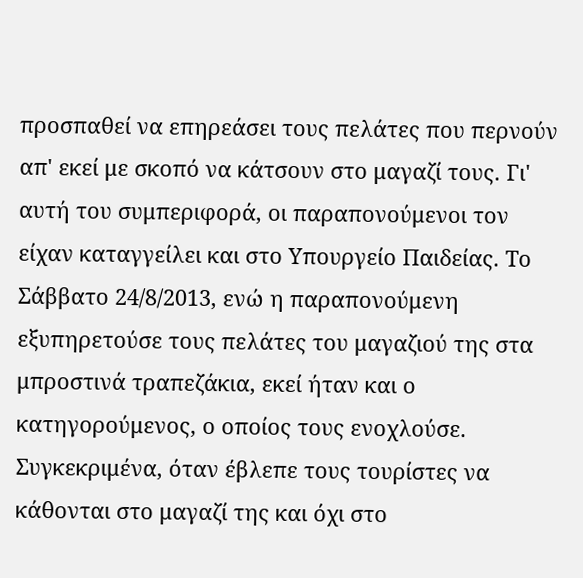προσπαθεί να επηρεάσει τους πελάτες που περνούν απ' εκεί με σκοπό να κάτσουν στο μαγαζί τους. Γι' αυτή του συμπεριφορά, οι παραπονούμενοι τον είχαν καταγγείλει και στο Υπουργείο Παιδείας. Το Σάββατο 24/8/2013, ενώ η παραπονούμενη εξυπηρετούσε τους πελάτες του μαγαζιού της στα μπροστινά τραπεζάκια, εκεί ήταν και ο κατηγορούμενος, ο οποίος τους ενοχλούσε. Συγκεκριμένα, όταν έβλεπε τους τουρίστες να κάθονται στο μαγαζί της και όχι στο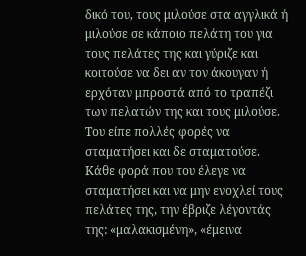δικό του, τους μιλούσε στα αγγλικά ή μιλούσε σε κάποιο πελάτη του για τους πελάτες της και γύριζε και κοιτούσε να δει αν τον άκουγαν ή ερχόταν μπροστά από το τραπέζι των πελατών της και τους μιλούσε. Του είπε πολλές φορές να σταματήσει και δε σταματούσε. Κάθε φορά που του έλεγε να σταματήσει και να μην ενοχλεί τους πελάτες της, την έβριζε λέγοντάς της: «μαλακισμένη», «έμεινα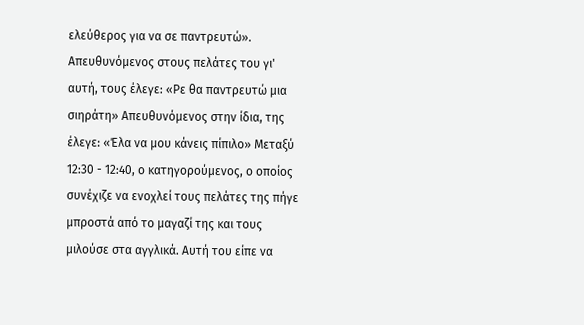ελεύθερος για να σε παντρευτώ». Απευθυνόμενος στους πελάτες του γι' αυτή, τους έλεγε: «Ρε θα παντρευτώ μια σιηράτη» Απευθυνόμενος στην ίδια, της έλεγε: «Έλα να μου κάνεις πίπιλο» Μεταξύ 12:30 - 12:40, ο κατηγορούμενος, ο οποίος συνέχιζε να ενοχλεί τους πελάτες της πήγε μπροστά από το μαγαζί της και τους μιλούσε στα αγγλικά. Αυτή του είπε να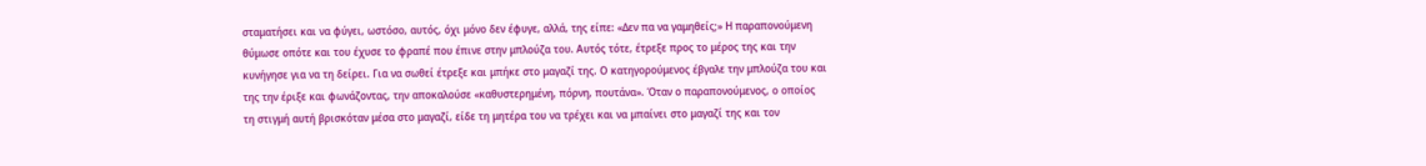σταματήσει και να φύγει, ωστόσο, αυτός, όχι μόνο δεν έφυγε, αλλά, της είπε: «Δεν πα να γαμηθείς;» Η παραπονούμενη θύμωσε οπότε και του έχυσε το φραπέ που έπινε στην μπλούζα του. Αυτός τότε, έτρεξε προς το μέρος της και την κυνήγησε για να τη δείρει. Για να σωθεί έτρεξε και μπήκε στο μαγαζί της. Ο κατηγορούμενος έβγαλε την μπλούζα του και της την έριξε και φωνάζοντας, την αποκαλούσε «καθυστερημένη, πόρνη, πουτάνα». Όταν ο παραπονούμενος, ο οποίος τη στιγμή αυτή βρισκόταν μέσα στο μαγαζί, είδε τη μητέρα του να τρέχει και να μπαίνει στο μαγαζί της και τον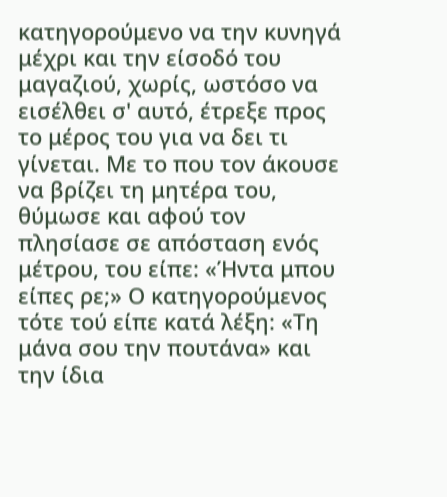κατηγορούμενο να την κυνηγά μέχρι και την είσοδό του μαγαζιού, χωρίς, ωστόσο να εισέλθει σ' αυτό, έτρεξε προς το μέρος του για να δει τι γίνεται. Με το που τον άκουσε να βρίζει τη μητέρα του, θύμωσε και αφού τον πλησίασε σε απόσταση ενός μέτρου, του είπε: «Ήντα μπου είπες ρε;» Ο κατηγορούμενος τότε τού είπε κατά λέξη: «Τη μάνα σου την πουτάνα» και την ίδια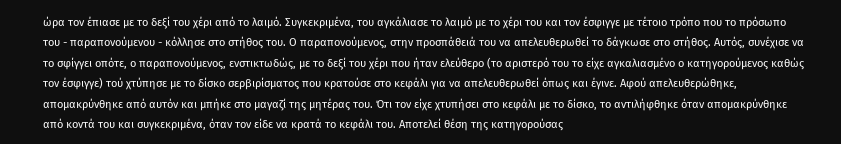ώρα τον έπιασε με το δεξί του χέρι από το λαιμό. Συγκεκριμένα, του αγκάλιασε το λαιμό με το χέρι του και τον έσφιγγε με τέτοιο τρόπο που το πρόσωπο του - παραπονούμενου - κόλλησε στο στήθος του. Ο παραπονούμενος, στην προσπάθειά του να απελευθερωθεί το δάγκωσε στο στήθος. Αυτός, συνέχισε να το σφίγγει οπότε, ο παραπονούμενος, ενστικτωδώς, με το δεξί του χέρι που ήταν ελεύθερο (το αριστερό του το είχε αγκαλιασμένο ο κατηγορούμενος καθώς τον έσφιγγε) τού χτύπησε με το δίσκο σερβιρίσματος που κρατούσε στο κεφάλι για να απελευθερωθεί όπως και έγινε. Αφού απελευθερώθηκε, απομακρύνθηκε από αυτόν και μπήκε στο μαγαζί της μητέρας του. Ότι τον είχε χτυπήσει στο κεφάλι με το δίσκο, το αντιλήφθηκε όταν απομακρύνθηκε από κοντά του και συγκεκριμένα, όταν τον είδε να κρατά το κεφάλι του. Αποτελεί θέση της κατηγορούσας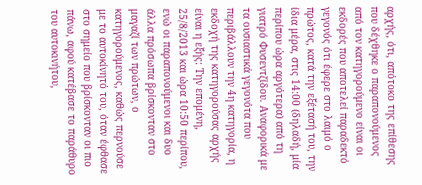αρχής, ότι, απότοκο της επίθεσης που δέχθηκε ο παραπονούμενος από τον κατηγορούμενο είναι οι εκδορές που αποτελεί παραδεκτό γεγονός ότι έφερε στο λαιμό ο πρώτος, κατά την εξέτασή του, την ίδια μέρα, στις 14:00 (δηλαδή, μία περίπου ώρα αργότερα) από τη γιατρό Φυσεντζίδου. Αναφορικά με τα ουσιαστικά γεγονότα που περιβάλλουν την 4η κατηγορία, η εκδοχή της κατηγορούσας αρχής είναι η εξής: Την επομένη, 25/8/2013 και ώρα 10:50 περίπου, ενώ οι παραπονούμενοι και δυο άλλα πρόσωπα βρίσκονταν στο μαγαζί των πρώτων, ο κατηγορούμενος, καθώς περνούσε με το αυτοκίνητό του, όταν έφθασε στο σημείο που βρίσκονταν οι πιο πάνω, αφού κατέβασε το παράθυρο του αυτοκινήτου,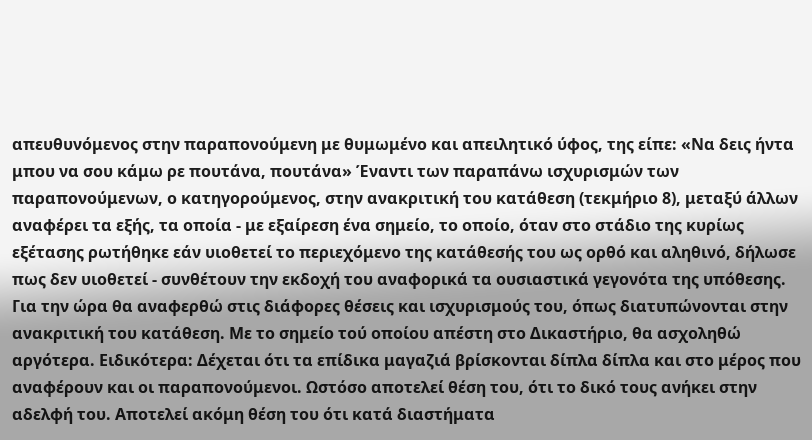απευθυνόμενος στην παραπονούμενη με θυμωμένο και απειλητικό ύφος, της είπε: «Να δεις ήντα μπου να σου κάμω ρε πουτάνα, πουτάνα» Έναντι των παραπάνω ισχυρισμών των παραπονούμενων, ο κατηγορούμενος, στην ανακριτική του κατάθεση (τεκμήριο 8), μεταξύ άλλων αναφέρει τα εξής, τα οποία - με εξαίρεση ένα σημείο, το οποίο, όταν στο στάδιο της κυρίως εξέτασης ρωτήθηκε εάν υιοθετεί το περιεχόμενο της κατάθεσής του ως ορθό και αληθινό, δήλωσε πως δεν υιοθετεί - συνθέτουν την εκδοχή του αναφορικά τα ουσιαστικά γεγονότα της υπόθεσης. Για την ώρα θα αναφερθώ στις διάφορες θέσεις και ισχυρισμούς του, όπως διατυπώνονται στην ανακριτική του κατάθεση. Με το σημείο τού οποίου απέστη στο Δικαστήριο, θα ασχοληθώ αργότερα. Ειδικότερα: Δέχεται ότι τα επίδικα μαγαζιά βρίσκονται δίπλα δίπλα και στο μέρος που αναφέρουν και οι παραπονούμενοι. Ωστόσο αποτελεί θέση του, ότι το δικό τους ανήκει στην αδελφή του. Αποτελεί ακόμη θέση του ότι κατά διαστήματα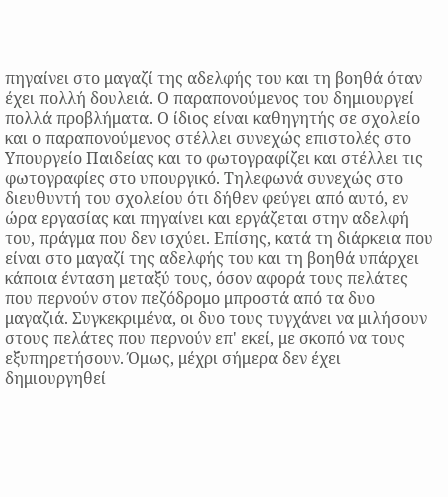πηγαίνει στο μαγαζί της αδελφής του και τη βοηθά όταν έχει πολλή δουλειά. Ο παραπονούμενος του δημιουργεί πολλά προβλήματα. Ο ίδιος είναι καθηγητής σε σχολείο και ο παραπονούμενος στέλλει συνεχώς επιστολές στο Υπουργείο Παιδείας και το φωτογραφίζει και στέλλει τις φωτογραφίες στο υπουργικό. Τηλεφωνά συνεχώς στο διευθυντή του σχολείου ότι δήθεν φεύγει από αυτό, εν ώρα εργασίας και πηγαίνει και εργάζεται στην αδελφή του, πράγμα που δεν ισχύει. Επίσης, κατά τη διάρκεια που είναι στο μαγαζί της αδελφής του και τη βοηθά υπάρχει κάποια ένταση μεταξύ τους, όσον αφορά τους πελάτες που περνούν στον πεζόδρομο μπροστά από τα δυο μαγαζιά. Συγκεκριμένα, οι δυο τους τυγχάνει να μιλήσουν στους πελάτες που περνούν επ' εκεί, με σκοπό να τους εξυπηρετήσουν. Όμως, μέχρι σήμερα δεν έχει δημιουργηθεί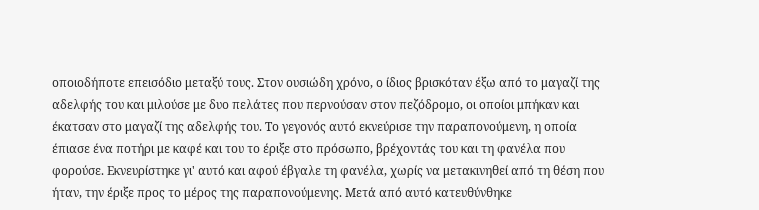οποιοδήποτε επεισόδιο μεταξύ τους. Στον ουσιώδη χρόνο, ο ίδιος βρισκόταν έξω από το μαγαζί της αδελφής του και μιλούσε με δυο πελάτες που περνούσαν στον πεζόδρομο, οι οποίοι μπήκαν και έκατσαν στο μαγαζί της αδελφής του. Το γεγονός αυτό εκνεύρισε την παραπονούμενη, η οποία έπιασε ένα ποτήρι με καφέ και του το έριξε στο πρόσωπο, βρέχοντάς του και τη φανέλα που φορούσε. Εκνευρίστηκε γι' αυτό και αφού έβγαλε τη φανέλα, χωρίς να μετακινηθεί από τη θέση που ήταν, την έριξε προς το μέρος της παραπονούμενης. Μετά από αυτό κατευθύνθηκε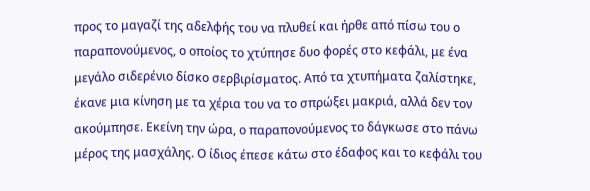προς το μαγαζί της αδελφής του να πλυθεί και ήρθε από πίσω του ο παραπονούμενος, ο οποίος το χτύπησε δυο φορές στο κεφάλι, με ένα μεγάλο σιδερένιο δίσκο σερβιρίσματος. Από τα χτυπήματα ζαλίστηκε, έκανε μια κίνηση με τα χέρια του να το σπρώξει μακριά, αλλά δεν τον ακούμπησε. Εκείνη την ώρα, ο παραπονούμενος το δάγκωσε στο πάνω μέρος της μασχάλης. Ο ίδιος έπεσε κάτω στο έδαφος και το κεφάλι του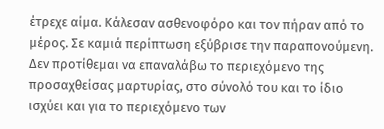έτρεχε αίμα. Κάλεσαν ασθενοφόρο και τον πήραν από το μέρος. Σε καμιά περίπτωση εξύβρισε την παραπονούμενη. Δεν προτίθεμαι να επαναλάβω το περιεχόμενο της προσαχθείσας μαρτυρίας, στο σύνολό του και το ίδιο ισχύει και για το περιεχόμενο των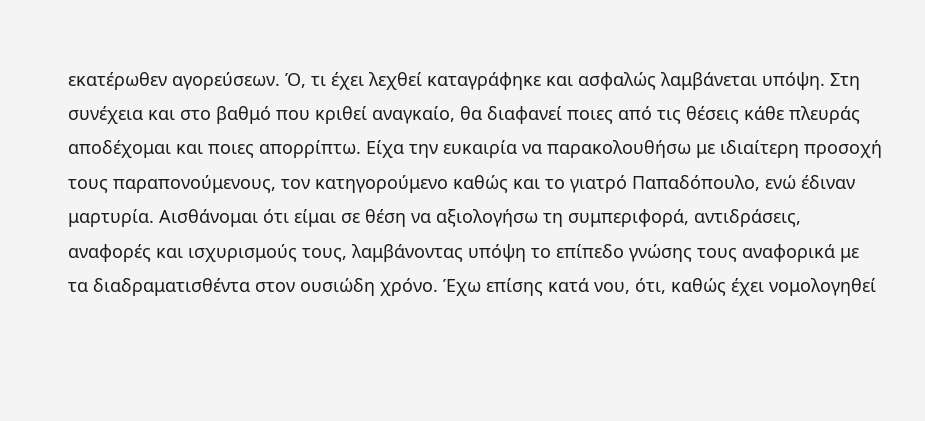εκατέρωθεν αγορεύσεων. Ό, τι έχει λεχθεί καταγράφηκε και ασφαλώς λαμβάνεται υπόψη. Στη συνέχεια και στο βαθμό που κριθεί αναγκαίο, θα διαφανεί ποιες από τις θέσεις κάθε πλευράς αποδέχομαι και ποιες απορρίπτω. Είχα την ευκαιρία να παρακολουθήσω με ιδιαίτερη προσοχή τους παραπονούμενους, τον κατηγορούμενο καθώς και το γιατρό Παπαδόπουλο, ενώ έδιναν μαρτυρία. Αισθάνομαι ότι είμαι σε θέση να αξιολογήσω τη συμπεριφορά, αντιδράσεις, αναφορές και ισχυρισμούς τους, λαμβάνοντας υπόψη το επίπεδο γνώσης τους αναφορικά με τα διαδραματισθέντα στον ουσιώδη χρόνο. Έχω επίσης κατά νου, ότι, καθώς έχει νομολογηθεί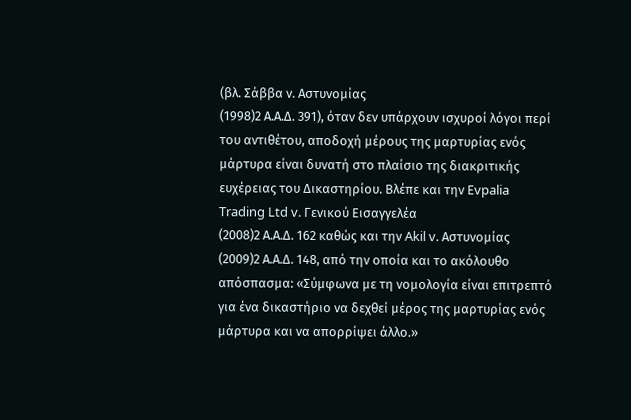(βλ. Σάββα ν. Αστυνομίας
(1998)2 Α.Α.Δ. 391), όταν δεν υπάρχουν ισχυροί λόγοι περί του αντιθέτου, αποδοχή μέρους της μαρτυρίας ενός μάρτυρα είναι δυνατή στο πλαίσιο της διακριτικής ευχέρειας του Δικαστηρίου. Βλέπε και την Εvpalia Trading Ltd v. Γενικού Εισαγγελέα
(2008)2 Α.Α.Δ. 162 καθώς και την Akil v. Αστυνομίας
(2009)2 Α.Α.Δ. 148, από την οποία και το ακόλουθο απόσπασμα: «Σύμφωνα με τη νομολογία είναι επιτρεπτό για ένα δικαστήριο να δεχθεί μέρος της μαρτυρίας ενός μάρτυρα και να απορρίψει άλλο.»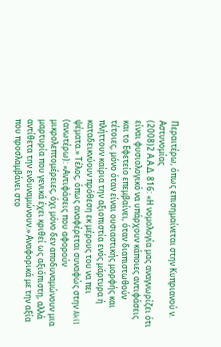Περαιτέρω, όπως επισημαίνεται στην Κυπριανού ν. Αστυνομίας
(2008)2 Α.Α.Δ. 816: «Η νομολογία μας αναγνωρίζει ότι είναι φυσιολογικό να υπάρχουν κάποιες αντιφάσεις και το Εφετείο επεμβαίνει, όταν διαπιστωθούν τέτοιες, μόνο όταν είναι ουσιαστικής μορφής και πλήττουν καίρια την αξιοπιστία ενός μάρτυρα ή καταδεικνύουν πρόθεση εκ μέρους του να πει ψέματα.» Τέλος, όπως αναφέρεται συναφώς στην Akil (ανωτέρω): «Αντιφάσεις που αφορούν μικρολεπτομέρειες, όχι μόνο δεν αποδυναμώνουν μια μαρτυρία που γενικά έχει κριθεί ως αξιόπιστη, αλλά αντίθετα την ενδυναμώνουν.» Αναφορικά με την αξία που προσλαμβάνει στο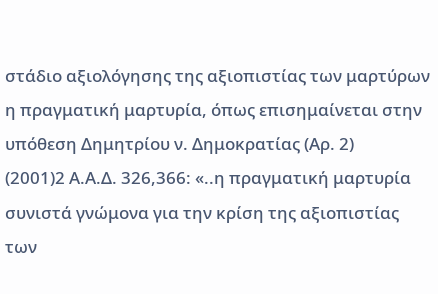στάδιο αξιολόγησης της αξιοπιστίας των μαρτύρων η πραγματική μαρτυρία, όπως επισημαίνεται στην υπόθεση Δημητρίου ν. Δημοκρατίας (Αρ. 2)
(2001)2 Α.Α.Δ. 326,366: «..η πραγματική μαρτυρία συνιστά γνώμονα για την κρίση της αξιοπιστίας των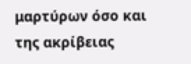μαρτύρων όσο και της ακρίβειας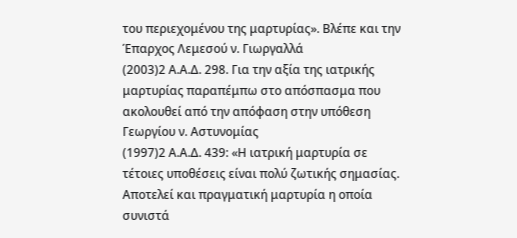του περιεχομένου της μαρτυρίας». Βλέπε και την Έπαρχος Λεμεσού ν. Γιωργαλλά
(2003)2 Α.Α.Δ. 298. Για την αξία της ιατρικής μαρτυρίας παραπέμπω στο απόσπασμα που ακολουθεί από την απόφαση στην υπόθεση Γεωργίου ν. Αστυνομίας
(1997)2 Α.Α.Δ. 439: «Η ιατρική μαρτυρία σε τέτοιες υποθέσεις είναι πολύ ζωτικής σημασίας. Αποτελεί και πραγματική μαρτυρία η οποία συνιστά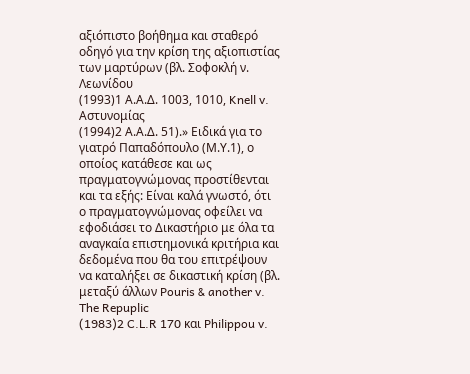αξιόπιστο βοήθημα και σταθερό οδηγό για την κρίση της αξιοπιστίας των μαρτύρων (βλ. Σοφοκλή ν. Λεωνίδου
(1993)1 Α.Α.Δ. 1003, 1010, Knell v. Αστυνομίας
(1994)2 Α.Α.Δ. 51).» Ειδικά για το γιατρό Παπαδόπουλο (Μ.Υ.1), ο οποίος κατάθεσε και ως πραγματογνώμονας προστίθενται και τα εξής: Είναι καλά γνωστό, ότι ο πραγματογνώμονας οφείλει να εφοδιάσει το Δικαστήριο με όλα τα αναγκαία επιστημονικά κριτήρια και δεδομένα που θα του επιτρέψουν να καταλήξει σε δικαστική κρίση (βλ. μεταξύ άλλων Pouris & another v. The Repuplic
(1983)2 C.L.R 170 και Philippou v.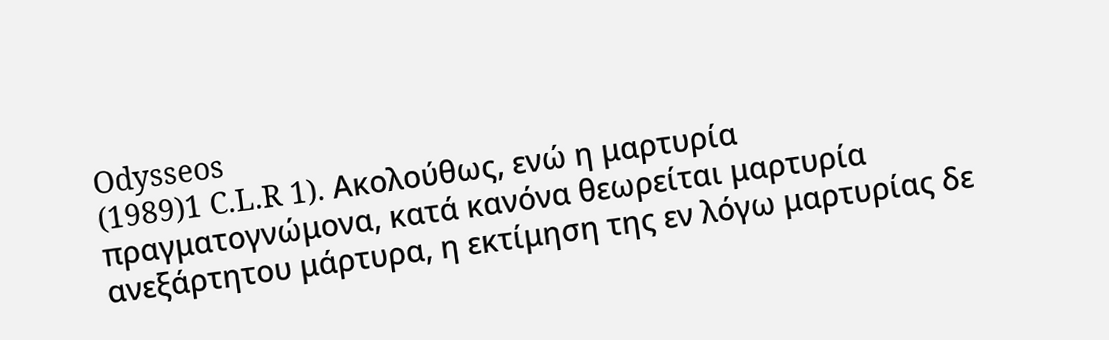Odysseos
(1989)1 C.L.R 1). Ακολούθως, ενώ η μαρτυρία πραγματογνώμονα, κατά κανόνα θεωρείται μαρτυρία ανεξάρτητου μάρτυρα, η εκτίμηση της εν λόγω μαρτυρίας δε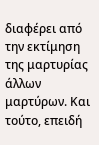διαφέρει από την εκτίμηση της μαρτυρίας άλλων μαρτύρων. Και τούτο, επειδή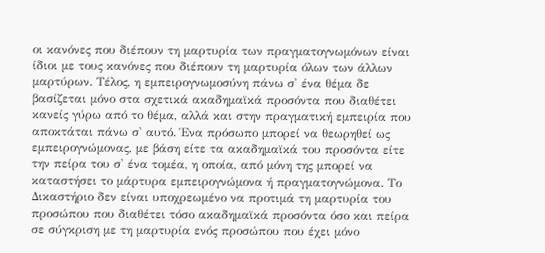οι κανόνες που διέπουν τη μαρτυρία των πραγματογνωμόνων είναι ίδιοι με τους κανόνες που διέπουν τη μαρτυρία όλων των άλλων μαρτύρων. Τέλος, η εμπειρογνωμοσύνη πάνω σ' ένα θέμα δε βασίζεται μόνο στα σχετικά ακαδημαϊκά προσόντα που διαθέτει κανείς γύρω από το θέμα, αλλά και στην πραγματική εμπειρία που αποκτάται πάνω σ' αυτό. Ένα πρόσωπο μπορεί να θεωρηθεί ως εμπειρογνώμονας, με βάση είτε τα ακαδημαϊκά του προσόντα είτε την πείρα του σ' ένα τομέα, η οποία, από μόνη της μπορεί να καταστήσει το μάρτυρα εμπειρογνώμονα ή πραγματογνώμονα. Το Δικαστήριο δεν είναι υποχρεωμένο να προτιμά τη μαρτυρία του προσώπου που διαθέτει τόσο ακαδημαϊκά προσόντα όσο και πείρα σε σύγκριση με τη μαρτυρία ενός προσώπου που έχει μόνο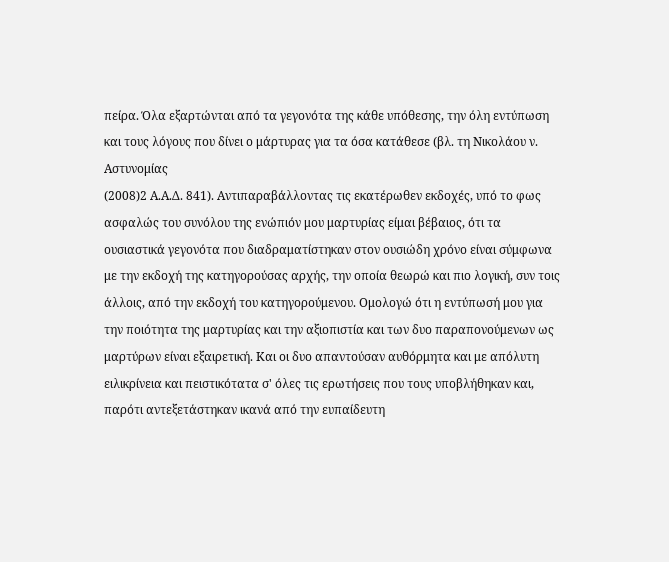πείρα. Όλα εξαρτώνται από τα γεγονότα της κάθε υπόθεσης, την όλη εντύπωση και τους λόγους που δίνει ο μάρτυρας για τα όσα κατάθεσε (βλ. τη Νικολάου ν. Αστυνομίας
(2008)2 Α.Α.Δ. 841). Αντιπαραβάλλοντας τις εκατέρωθεν εκδοχές, υπό το φως ασφαλώς του συνόλου της ενώπιόν μου μαρτυρίας είμαι βέβαιος, ότι τα ουσιαστικά γεγονότα που διαδραματίστηκαν στον ουσιώδη χρόνο είναι σύμφωνα με την εκδοχή της κατηγορούσας αρχής, την οποία θεωρώ και πιο λογική, συν τοις άλλοις, από την εκδοχή του κατηγορούμενου. Ομολογώ ότι η εντύπωσή μου για την ποιότητα της μαρτυρίας και την αξιοπιστία και των δυο παραπονούμενων ως μαρτύρων είναι εξαιρετική. Και οι δυο απαντούσαν αυθόρμητα και με απόλυτη ειλικρίνεια και πειστικότατα σ' όλες τις ερωτήσεις που τους υποβλήθηκαν και, παρότι αντεξετάστηκαν ικανά από την ευπαίδευτη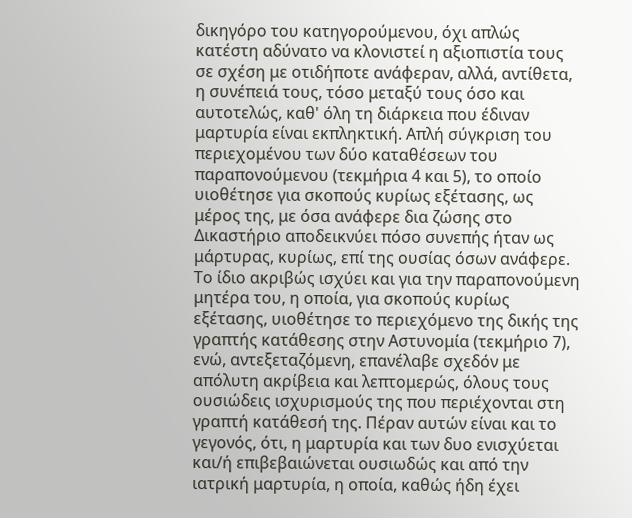δικηγόρο του κατηγορούμενου, όχι απλώς κατέστη αδύνατο να κλονιστεί η αξιοπιστία τους σε σχέση με οτιδήποτε ανάφεραν, αλλά, αντίθετα, η συνέπειά τους, τόσο μεταξύ τους όσο και αυτοτελώς, καθ' όλη τη διάρκεια που έδιναν μαρτυρία είναι εκπληκτική. Απλή σύγκριση του περιεχομένου των δύο καταθέσεων του παραπονούμενου (τεκμήρια 4 και 5), το οποίο υιοθέτησε για σκοπούς κυρίως εξέτασης, ως μέρος της, με όσα ανάφερε δια ζώσης στο Δικαστήριο αποδεικνύει πόσο συνεπής ήταν ως μάρτυρας, κυρίως, επί της ουσίας όσων ανάφερε. Το ίδιο ακριβώς ισχύει και για την παραπονούμενη μητέρα του, η οποία, για σκοπούς κυρίως εξέτασης, υιοθέτησε το περιεχόμενο της δικής της γραπτής κατάθεσης στην Αστυνομία (τεκμήριο 7), ενώ, αντεξεταζόμενη, επανέλαβε σχεδόν με απόλυτη ακρίβεια και λεπτομερώς, όλους τους ουσιώδεις ισχυρισμούς της που περιέχονται στη γραπτή κατάθεσή της. Πέραν αυτών είναι και το γεγονός, ότι, η μαρτυρία και των δυο ενισχύεται και/ή επιβεβαιώνεται ουσιωδώς και από την ιατρική μαρτυρία, η οποία, καθώς ήδη έχει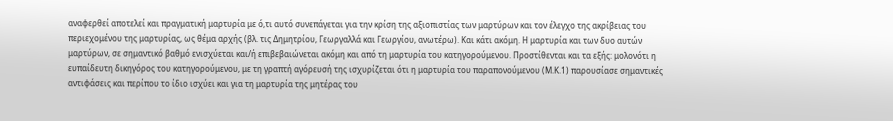αναφερθεί αποτελεί και πραγματική μαρτυρία με ό,τι αυτό συνεπάγεται για την κρίση της αξιοπιστίας των μαρτύρων και τον έλεγχο της ακρίβειας του περιεχομένου της μαρτυρίας, ως θέμα αρχής (βλ. τις Δημητρίου, Γεωργαλλά και Γεωργίου, ανωτέρω). Και κάτι ακόμη. Η μαρτυρία και των δυο αυτών μαρτύρων, σε σημαντικό βαθμό ενισχύεται και/ή επιβεβαιώνεται ακόμη και από τη μαρτυρία του κατηγορούμενου. Προστίθενται και τα εξής: μολονότι η ευπαίδευτη δικηγόρος του κατηγορούμενου, με τη γραπτή αγόρευσή της ισχυρίζεται ότι η μαρτυρία του παραπονούμενου (Μ.Κ.1) παρουσίασε σημαντικές αντιφάσεις και περίπου το ίδιο ισχύει και για τη μαρτυρία της μητέρας του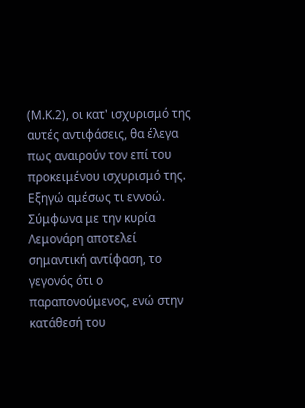(Μ.Κ.2), οι κατ' ισχυρισμό της αυτές αντιφάσεις, θα έλεγα πως αναιρούν τον επί του προκειμένου ισχυρισμό της. Εξηγώ αμέσως τι εννοώ. Σύμφωνα με την κυρία Λεμονάρη αποτελεί σημαντική αντίφαση, το γεγονός ότι ο παραπονούμενος, ενώ στην κατάθεσή του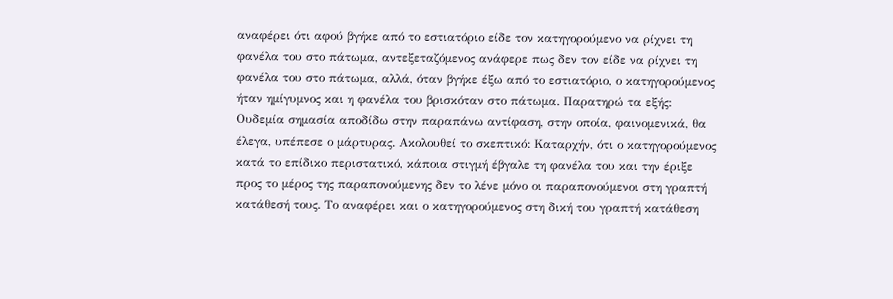αναφέρει ότι αφού βγήκε από το εστιατόριο είδε τον κατηγορούμενο να ρίχνει τη φανέλα του στο πάτωμα, αντεξεταζόμενος ανάφερε πως δεν τον είδε να ρίχνει τη φανέλα του στο πάτωμα, αλλά, όταν βγήκε έξω από το εστιατόριο, ο κατηγορούμενος ήταν ημίγυμνος και η φανέλα του βρισκόταν στο πάτωμα. Παρατηρώ τα εξής: Ουδεμία σημασία αποδίδω στην παραπάνω αντίφαση, στην οποία, φαινομενικά, θα έλεγα, υπέπεσε ο μάρτυρας. Ακολουθεί το σκεπτικό: Καταρχήν, ότι ο κατηγορούμενος κατά το επίδικο περιστατικό, κάποια στιγμή έβγαλε τη φανέλα του και την έριξε προς το μέρος της παραπονούμενης δεν το λένε μόνο οι παραπονούμενοι στη γραπτή κατάθεσή τους. Το αναφέρει και ο κατηγορούμενος στη δική του γραπτή κατάθεση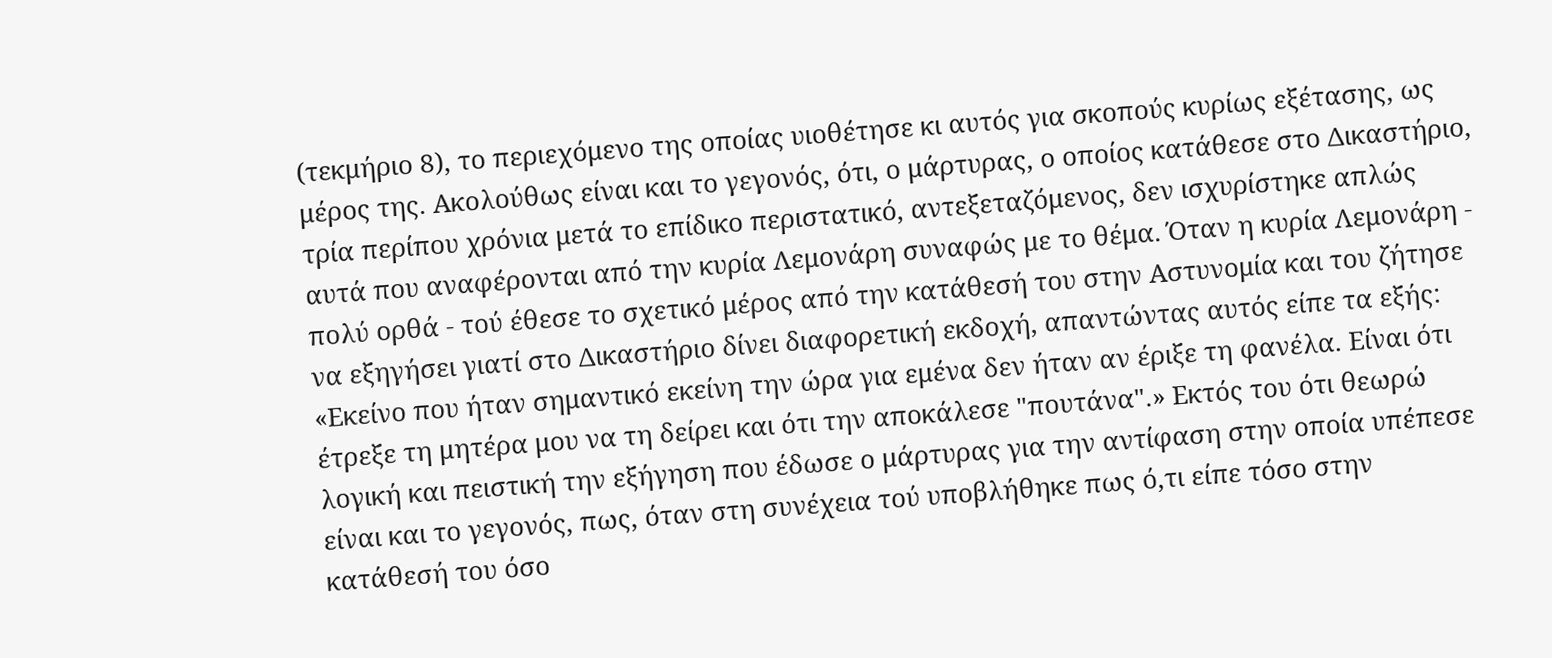(τεκμήριο 8), το περιεχόμενο της οποίας υιοθέτησε κι αυτός για σκοπούς κυρίως εξέτασης, ως μέρος της. Ακολούθως είναι και το γεγονός, ότι, ο μάρτυρας, ο οποίος κατάθεσε στο Δικαστήριο, τρία περίπου χρόνια μετά το επίδικο περιστατικό, αντεξεταζόμενος, δεν ισχυρίστηκε απλώς αυτά που αναφέρονται από την κυρία Λεμονάρη συναφώς με το θέμα. Όταν η κυρία Λεμονάρη - πολύ ορθά - τού έθεσε το σχετικό μέρος από την κατάθεσή του στην Αστυνομία και του ζήτησε να εξηγήσει γιατί στο Δικαστήριο δίνει διαφορετική εκδοχή, απαντώντας αυτός είπε τα εξής: «Εκείνο που ήταν σημαντικό εκείνη την ώρα για εμένα δεν ήταν αν έριξε τη φανέλα. Είναι ότι έτρεξε τη μητέρα μου να τη δείρει και ότι την αποκάλεσε "πουτάνα".» Εκτός του ότι θεωρώ λογική και πειστική την εξήγηση που έδωσε ο μάρτυρας για την αντίφαση στην οποία υπέπεσε είναι και το γεγονός, πως, όταν στη συνέχεια τού υποβλήθηκε πως ό,τι είπε τόσο στην κατάθεσή του όσο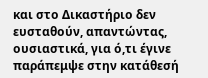και στο Δικαστήριο δεν ευσταθούν, απαντώντας, ουσιαστικά, για ό,τι έγινε παράπεμψε στην κατάθεσή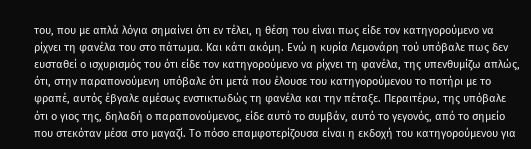του, που με απλά λόγια σημαίνει ότι εν τέλει, η θέση του είναι πως είδε τον κατηγορούμενο να ρίχνει τη φανέλα του στο πάτωμα. Και κάτι ακόμη. Ενώ η κυρία Λεμονάρη τού υπόβαλε πως δεν ευσταθεί ο ισχυρισμός του ότι είδε τον κατηγορούμενο να ρίχνει τη φανέλα, της υπενθυμίζω απλώς, ότι, στην παραπονούμενη υπόβαλε ότι μετά που έλουσε του κατηγορούμενου το ποτήρι με το φραπέ, αυτός έβγαλε αμέσως ενστικτωδώς τη φανέλα και την πέταξε. Περαιτέρω, της υπόβαλε ότι ο γιος της, δηλαδή ο παραπονούμενος, είδε αυτό το συμβάν, αυτό το γεγονός, από το σημείο που στεκόταν μέσα στο μαγαζί. Το πόσο επαμφοτερίζουσα είναι η εκδοχή του κατηγορούμενου για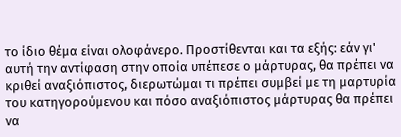το ίδιο θέμα είναι ολοφάνερο. Προστίθενται και τα εξής: εάν γι' αυτή την αντίφαση στην οποία υπέπεσε ο μάρτυρας, θα πρέπει να κριθεί αναξιόπιστος, διερωτώμαι τι πρέπει συμβεί με τη μαρτυρία του κατηγορούμενου και πόσο αναξιόπιστος μάρτυρας θα πρέπει να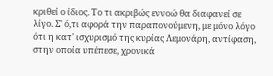κριθεί ο ίδιος. Το τι ακριβώς εννοώ θα διαφανεί σε λίγο. Σ' ό,τι αφορά την παραπονούμενη, με μόνο λόγο ότι η κατ' ισχυρισμό της κυρίας Λεμονάρη, αντίφαση, στην οποία υπέπεσε, χρονικά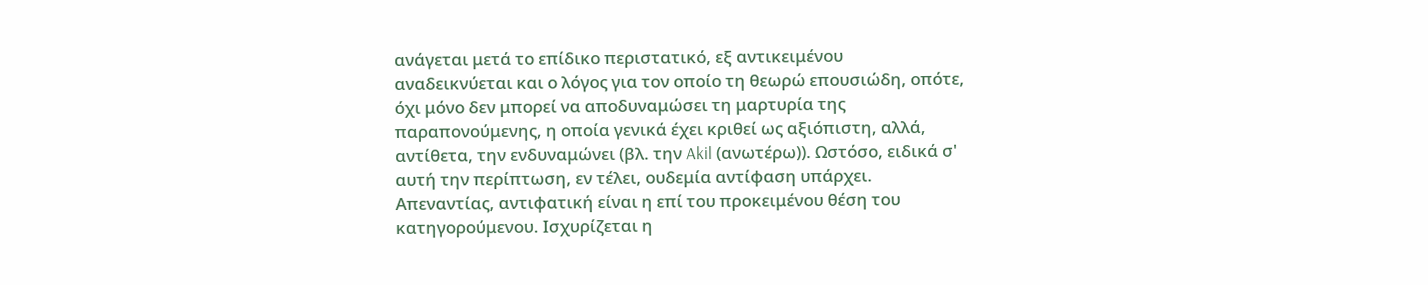ανάγεται μετά το επίδικο περιστατικό, εξ αντικειμένου αναδεικνύεται και ο λόγος για τον οποίο τη θεωρώ επουσιώδη, οπότε, όχι μόνο δεν μπορεί να αποδυναμώσει τη μαρτυρία της παραπονούμενης, η οποία γενικά έχει κριθεί ως αξιόπιστη, αλλά, αντίθετα, την ενδυναμώνει (βλ. την Akil (ανωτέρω)). Ωστόσο, ειδικά σ' αυτή την περίπτωση, εν τέλει, ουδεμία αντίφαση υπάρχει. Απεναντίας, αντιφατική είναι η επί του προκειμένου θέση του κατηγορούμενου. Ισχυρίζεται η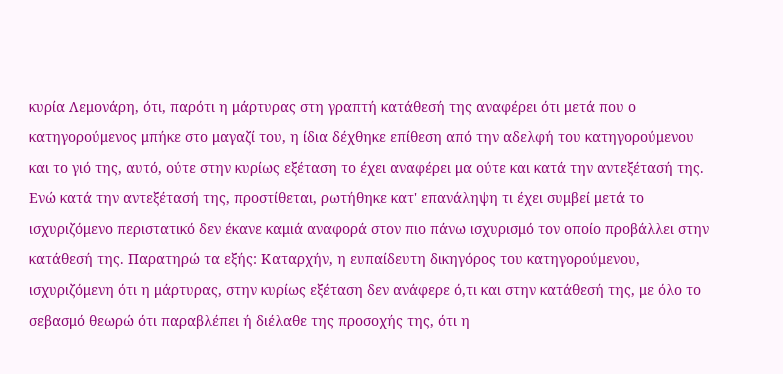κυρία Λεμονάρη, ότι, παρότι η μάρτυρας στη γραπτή κατάθεσή της αναφέρει ότι μετά που ο κατηγορούμενος μπήκε στο μαγαζί του, η ίδια δέχθηκε επίθεση από την αδελφή του κατηγορούμενου και το γιό της, αυτό, ούτε στην κυρίως εξέταση το έχει αναφέρει μα ούτε και κατά την αντεξέτασή της. Ενώ κατά την αντεξέτασή της, προστίθεται, ρωτήθηκε κατ' επανάληψη τι έχει συμβεί μετά το ισχυριζόμενο περιστατικό δεν έκανε καμιά αναφορά στον πιο πάνω ισχυρισμό τον οποίο προβάλλει στην κατάθεσή της. Παρατηρώ τα εξής: Καταρχήν, η ευπαίδευτη δικηγόρος του κατηγορούμενου, ισχυριζόμενη ότι η μάρτυρας, στην κυρίως εξέταση δεν ανάφερε ό,τι και στην κατάθεσή της, με όλο το σεβασμό θεωρώ ότι παραβλέπει ή διέλαθε της προσοχής της, ότι η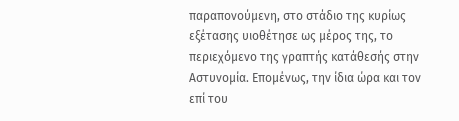παραπονούμενη, στο στάδιο της κυρίως εξέτασης υιοθέτησε ως μέρος της, το περιεχόμενο της γραπτής κατάθεσής στην Αστυνομία. Επομένως, την ίδια ώρα και τον επί του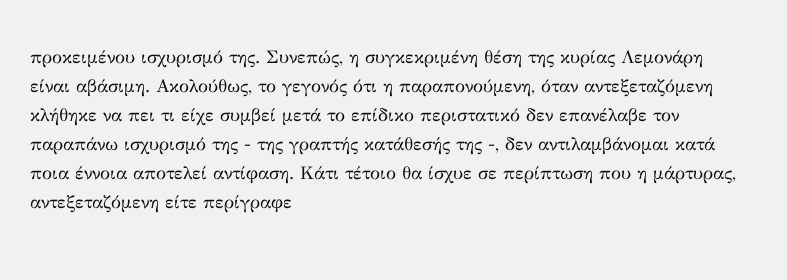προκειμένου ισχυρισμό της. Συνεπώς, η συγκεκριμένη θέση της κυρίας Λεμονάρη είναι αβάσιμη. Ακολούθως, το γεγονός ότι η παραπονούμενη, όταν αντεξεταζόμενη κλήθηκε να πει τι είχε συμβεί μετά το επίδικο περιστατικό δεν επανέλαβε τον παραπάνω ισχυρισμό της - της γραπτής κατάθεσής της -, δεν αντιλαμβάνομαι κατά ποια έννοια αποτελεί αντίφαση. Κάτι τέτοιο θα ίσχυε σε περίπτωση που η μάρτυρας, αντεξεταζόμενη είτε περίγραφε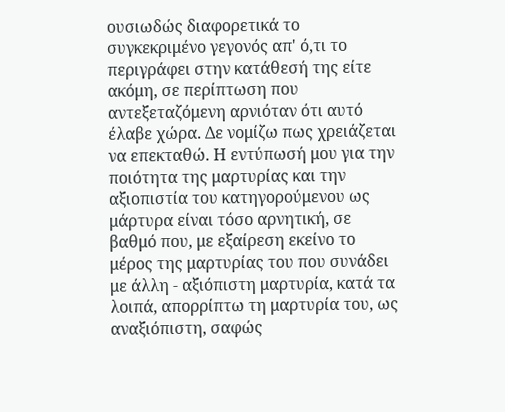ουσιωδώς διαφορετικά το συγκεκριμένο γεγονός απ' ό,τι το περιγράφει στην κατάθεσή της είτε ακόμη, σε περίπτωση που αντεξεταζόμενη αρνιόταν ότι αυτό έλαβε χώρα. Δε νομίζω πως χρειάζεται να επεκταθώ. Η εντύπωσή μου για την ποιότητα της μαρτυρίας και την αξιοπιστία του κατηγορούμενου ως μάρτυρα είναι τόσο αρνητική, σε βαθμό που, με εξαίρεση εκείνο το μέρος της μαρτυρίας του που συνάδει με άλλη - αξιόπιστη μαρτυρία, κατά τα λοιπά, απορρίπτω τη μαρτυρία του, ως αναξιόπιστη, σαφώς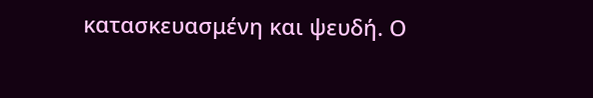κατασκευασμένη και ψευδή. Ο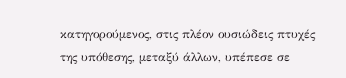κατηγορούμενος, στις πλέον ουσιώδεις πτυχές της υπόθεσης, μεταξύ άλλων, υπέπεσε σε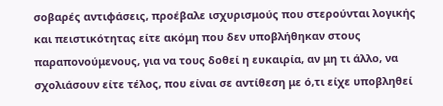σοβαρές αντιφάσεις, προέβαλε ισχυρισμούς που στερούνται λογικής και πειστικότητας είτε ακόμη που δεν υποβλήθηκαν στους παραπονούμενους, για να τους δοθεί η ευκαιρία, αν μη τι άλλο, να σχολιάσουν είτε τέλος, που είναι σε αντίθεση με ό,τι είχε υποβληθεί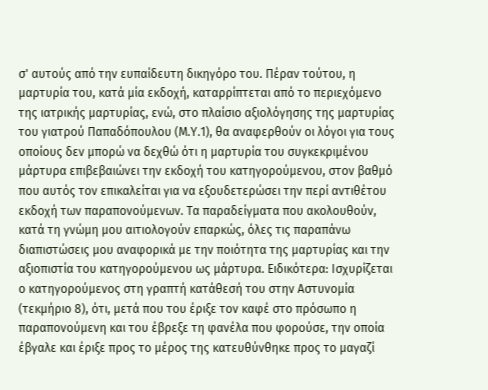σ' αυτούς από την ευπαίδευτη δικηγόρο του. Πέραν τούτου, η μαρτυρία του, κατά μία εκδοχή, καταρρίπτεται από το περιεχόμενο της ιατρικής μαρτυρίας, ενώ, στο πλαίσιο αξιολόγησης της μαρτυρίας του γιατρού Παπαδόπουλου (Μ.Υ.1), θα αναφερθούν οι λόγοι για τους οποίους δεν μπορώ να δεχθώ ότι η μαρτυρία του συγκεκριμένου μάρτυρα επιβεβαιώνει την εκδοχή του κατηγορούμενου, στον βαθμό που αυτός τον επικαλείται για να εξουδετερώσει την περί αντιθέτου εκδοχή των παραπονούμενων. Τα παραδείγματα που ακολουθούν, κατά τη γνώμη μου αιτιολογούν επαρκώς, όλες τις παραπάνω διαπιστώσεις μου αναφορικά με την ποιότητα της μαρτυρίας και την αξιοπιστία του κατηγορούμενου ως μάρτυρα. Ειδικότερα: Ισχυρίζεται ο κατηγορούμενος στη γραπτή κατάθεσή του στην Αστυνομία (τεκμήριο 8), ότι, μετά που του έριξε τον καφέ στο πρόσωπο η παραπονούμενη και του έβρεξε τη φανέλα που φορούσε, την οποία έβγαλε και έριξε προς το μέρος της κατευθύνθηκε προς το μαγαζί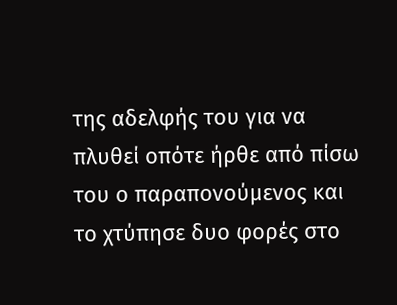της αδελφής του για να πλυθεί οπότε ήρθε από πίσω του ο παραπονούμενος και το χτύπησε δυο φορές στο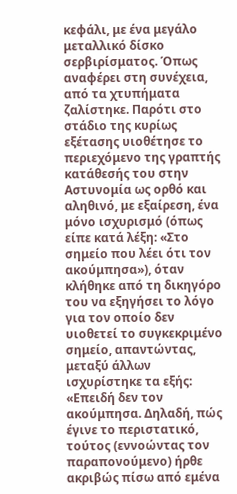κεφάλι, με ένα μεγάλο μεταλλικό δίσκο σερβιρίσματος. Όπως αναφέρει στη συνέχεια, από τα χτυπήματα ζαλίστηκε. Παρότι στο στάδιο της κυρίως εξέτασης υιοθέτησε το περιεχόμενο της γραπτής κατάθεσής του στην Αστυνομία ως ορθό και αληθινό, με εξαίρεση, ένα μόνο ισχυρισμό (όπως είπε κατά λέξη: «Στο σημείο που λέει ότι τον ακούμπησα»), όταν κλήθηκε από τη δικηγόρο του να εξηγήσει το λόγο για τον οποίο δεν υιοθετεί το συγκεκριμένο σημείο, απαντώντας, μεταξύ άλλων ισχυρίστηκε τα εξής: «Επειδή δεν τον ακούμπησα. Δηλαδή, πώς έγινε το περιστατικό, τούτος (εννοώντας τον παραπονούμενο) ήρθε ακριβώς πίσω από εμένα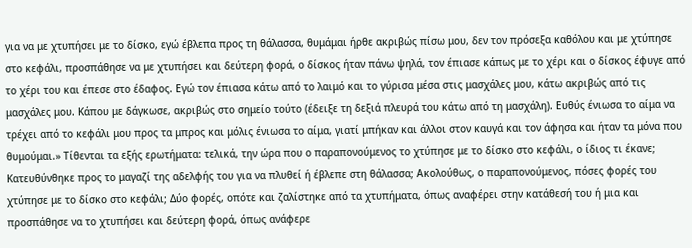για να με χτυπήσει με το δίσκο, εγώ έβλεπα προς τη θάλασσα, θυμάμαι ήρθε ακριβώς πίσω μου, δεν τον πρόσεξα καθόλου και με χτύπησε στο κεφάλι, προσπάθησε να με χτυπήσει και δεύτερη φορά, ο δίσκος ήταν πάνω ψηλά, τον έπιασε κάπως με το χέρι και ο δίσκος έφυγε από το χέρι του και έπεσε στο έδαφος. Εγώ τον έπιασα κάτω από το λαιμό και το γύρισα μέσα στις μασχάλες μου, κάτω ακριβώς από τις μασχάλες μου. Κάπου με δάγκωσε, ακριβώς στο σημείο τούτο (έδειξε τη δεξιά πλευρά του κάτω από τη μασχάλη). Ευθύς ένιωσα το αίμα να τρέχει από το κεφάλι μου προς τα μπρος και μόλις ένιωσα το αίμα, γιατί μπήκαν και άλλοι στον καυγά και τον άφησα και ήταν τα μόνα που θυμούμαι.» Τίθενται τα εξής ερωτήματα: τελικά, την ώρα που ο παραπονούμενος το χτύπησε με το δίσκο στο κεφάλι, ο ίδιος τι έκανε; Κατευθύνθηκε προς το μαγαζί της αδελφής του για να πλυθεί ή έβλεπε στη θάλασσα; Ακολούθως, ο παραπονούμενος, πόσες φορές του χτύπησε με το δίσκο στο κεφάλι; Δύο φορές, οπότε και ζαλίστηκε από τα χτυπήματα, όπως αναφέρει στην κατάθεσή του ή μια και προσπάθησε να το χτυπήσει και δεύτερη φορά, όπως ανάφερε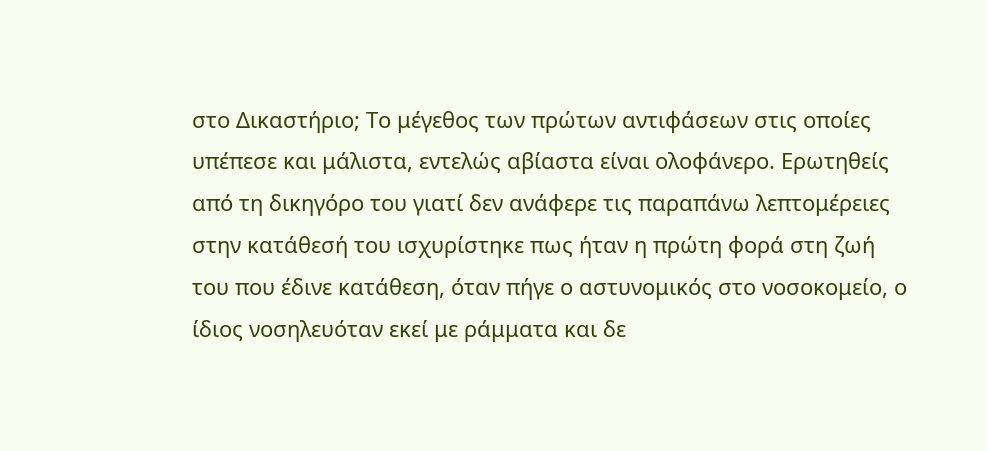στο Δικαστήριο; Το μέγεθος των πρώτων αντιφάσεων στις οποίες υπέπεσε και μάλιστα, εντελώς αβίαστα είναι ολοφάνερο. Ερωτηθείς από τη δικηγόρο του γιατί δεν ανάφερε τις παραπάνω λεπτομέρειες στην κατάθεσή του ισχυρίστηκε πως ήταν η πρώτη φορά στη ζωή του που έδινε κατάθεση, όταν πήγε ο αστυνομικός στο νοσοκομείο, ο ίδιος νοσηλευόταν εκεί με ράμματα και δε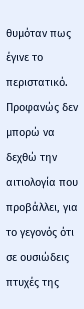θυμόταν πως έγινε το περιστατικό. Προφανώς δεν μπορώ να δεχθώ την αιτιολογία που προβάλλει, για το γεγονός ότι σε ουσιώδεις πτυχές της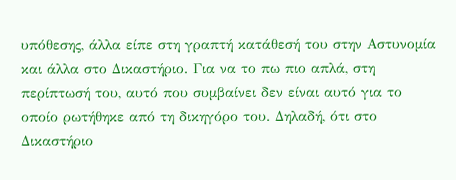υπόθεσης, άλλα είπε στη γραπτή κατάθεσή του στην Αστυνομία και άλλα στο Δικαστήριο. Για να το πω πιο απλά, στη περίπτωσή του, αυτό που συμβαίνει δεν είναι αυτό για το οποίο ρωτήθηκε από τη δικηγόρο του. Δηλαδή, ότι στο Δικαστήριο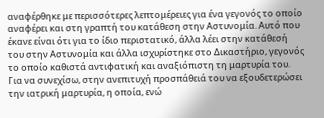αναφέρθηκε με περισσότερες λεπτομέρειες για ένα γεγονός το οποίο αναφέρει και στη γραπτή του κατάθεση στην Αστυνομία. Αυτό που έκανε είναι ότι για το ίδιο περιστατικό, άλλα λέει στην κατάθεσή του στην Αστυνομία και άλλα ισχυρίστηκε στο Δικαστήριο, γεγονός το οποίο καθιστά αντιφατική και αναξιόπιστη τη μαρτυρία του. Για να συνεχίσω, στην ανεπιτυχή προσπάθειά του να εξουδετερώσει την ιατρική μαρτυρία, η οποία, ενώ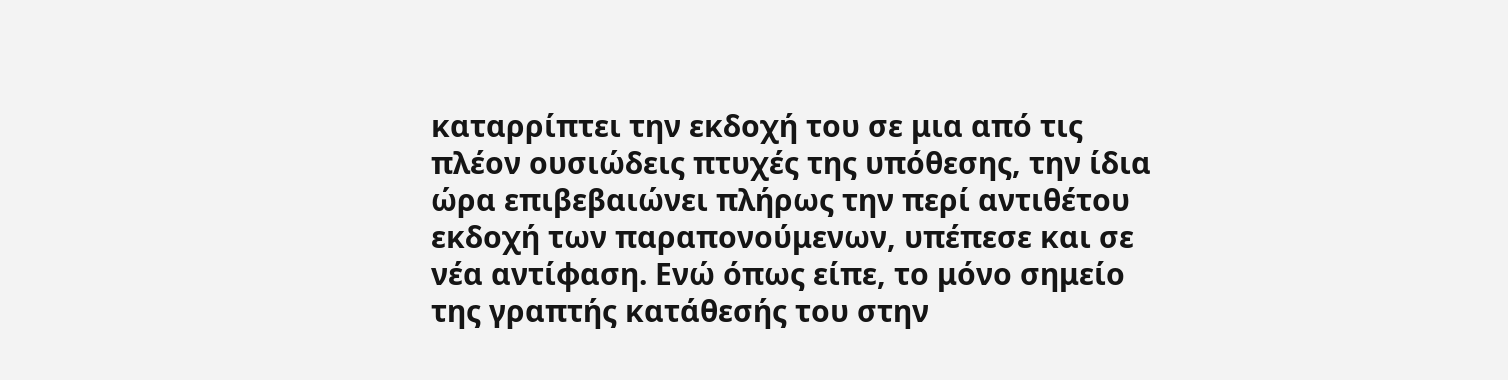καταρρίπτει την εκδοχή του σε μια από τις πλέον ουσιώδεις πτυχές της υπόθεσης, την ίδια ώρα επιβεβαιώνει πλήρως την περί αντιθέτου εκδοχή των παραπονούμενων, υπέπεσε και σε νέα αντίφαση. Ενώ όπως είπε, το μόνο σημείο της γραπτής κατάθεσής του στην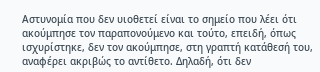Αστυνομία που δεν υιοθετεί είναι το σημείο που λέει ότι ακούμπησε τον παραπονούμενο και τούτο, επειδή, όπως ισχυρίστηκε, δεν τον ακούμπησε, στη γραπτή κατάθεσή του, αναφέρει ακριβώς το αντίθετο. Δηλαδή, ότι δεν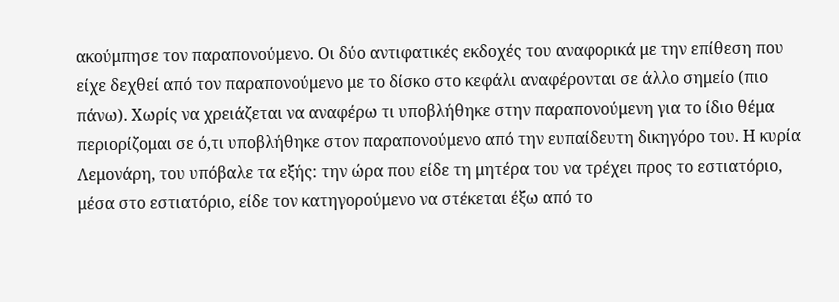ακούμπησε τον παραπονούμενο. Οι δύο αντιφατικές εκδοχές του αναφορικά με την επίθεση που είχε δεχθεί από τον παραπονούμενο με το δίσκο στο κεφάλι αναφέρονται σε άλλο σημείο (πιο πάνω). Χωρίς να χρειάζεται να αναφέρω τι υποβλήθηκε στην παραπονούμενη για το ίδιο θέμα περιορίζομαι σε ό,τι υποβλήθηκε στον παραπονούμενο από την ευπαίδευτη δικηγόρο του. Η κυρία Λεμονάρη, του υπόβαλε τα εξής: την ώρα που είδε τη μητέρα του να τρέχει προς το εστιατόριο, μέσα στο εστιατόριο, είδε τον κατηγορούμενο να στέκεται έξω από το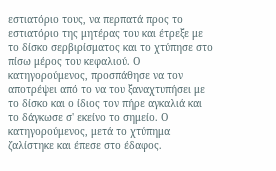εστιατόριο τους, να περπατά προς το εστιατόριο της μητέρας του και έτρεξε με το δίσκο σερβιρίσματος και το χτύπησε στο πίσω μέρος του κεφαλιού. Ο κατηγορούμενος, προσπάθησε να τον αποτρέψει από το να του ξαναχτυπήσει με το δίσκο και ο ίδιος τον πήρε αγκαλιά και το δάγκωσε σ' εκείνο το σημείο. Ο κατηγορούμενος, μετά το χτύπημα ζαλίστηκε και έπεσε στο έδαφος.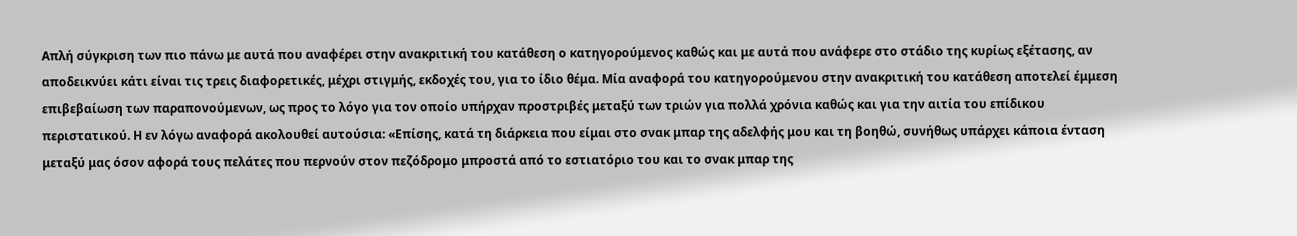Απλή σύγκριση των πιο πάνω με αυτά που αναφέρει στην ανακριτική του κατάθεση ο κατηγορούμενος καθώς και με αυτά που ανάφερε στο στάδιο της κυρίως εξέτασης, αν αποδεικνύει κάτι είναι τις τρεις διαφορετικές, μέχρι στιγμής, εκδοχές του, για το ίδιο θέμα. Μία αναφορά του κατηγορούμενου στην ανακριτική του κατάθεση αποτελεί έμμεση επιβεβαίωση των παραπονούμενων, ως προς το λόγο για τον οποίο υπήρχαν προστριβές μεταξύ των τριών για πολλά χρόνια καθώς και για την αιτία του επίδικου περιστατικού. Η εν λόγω αναφορά ακολουθεί αυτούσια: «Επίσης, κατά τη διάρκεια που είμαι στο σνακ μπαρ της αδελφής μου και τη βοηθώ, συνήθως υπάρχει κάποια ένταση μεταξύ μας όσον αφορά τους πελάτες που περνούν στον πεζόδρομο μπροστά από το εστιατόριο του και το σνακ μπαρ της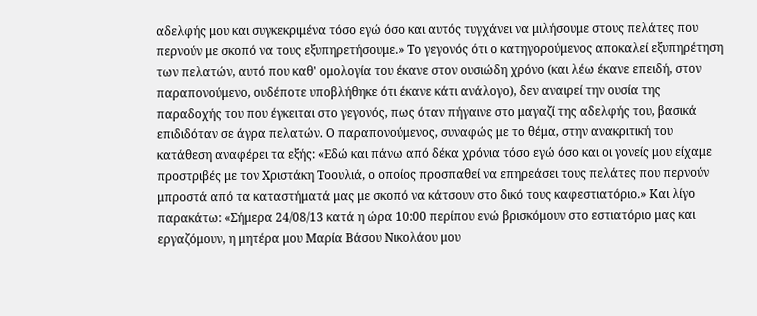αδελφής μου και συγκεκριμένα τόσο εγώ όσο και αυτός τυγχάνει να μιλήσουμε στους πελάτες που περνούν με σκοπό να τους εξυπηρετήσουμε.» Το γεγονός ότι ο κατηγορούμενος αποκαλεί εξυπηρέτηση των πελατών, αυτό που καθ' ομολογία του έκανε στον ουσιώδη χρόνο (και λέω έκανε επειδή, στον παραπονούμενο, ουδέποτε υποβλήθηκε ότι έκανε κάτι ανάλογο), δεν αναιρεί την ουσία της παραδοχής του που έγκειται στο γεγονός, πως όταν πήγαινε στο μαγαζί της αδελφής του, βασικά επιδιδόταν σε άγρα πελατών. Ο παραπονούμενος, συναφώς με το θέμα, στην ανακριτική του κατάθεση αναφέρει τα εξής: «Εδώ και πάνω από δέκα χρόνια τόσο εγώ όσο και οι γονείς μου είχαμε προστριβές με τον Χριστάκη Τοουλιά, ο οποίος προσπαθεί να επηρεάσει τους πελάτες που περνούν μπροστά από τα καταστήματά μας με σκοπό να κάτσουν στο δικό τους καφεστιατόριο.» Και λίγο παρακάτω: «Σήμερα 24/08/13 κατά η ώρα 10:00 περίπου ενώ βρισκόμουν στο εστιατόριο μας και εργαζόμουν, η μητέρα μου Μαρία Βάσου Νικολάου μου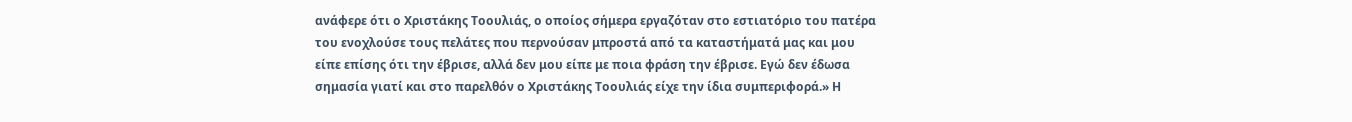ανάφερε ότι ο Χριστάκης Τοουλιάς, ο οποίος σήμερα εργαζόταν στο εστιατόριο του πατέρα του ενοχλούσε τους πελάτες που περνούσαν μπροστά από τα καταστήματά μας και μου είπε επίσης ότι την έβρισε, αλλά δεν μου είπε με ποια φράση την έβρισε. Εγώ δεν έδωσα σημασία γιατί και στο παρελθόν ο Χριστάκης Τοουλιάς είχε την ίδια συμπεριφορά.» Η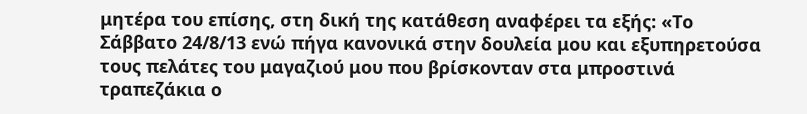μητέρα του επίσης, στη δική της κατάθεση αναφέρει τα εξής: «Το Σάββατο 24/8/13 ενώ πήγα κανονικά στην δουλεία μου και εξυπηρετούσα τους πελάτες του μαγαζιού μου που βρίσκονταν στα μπροστινά τραπεζάκια ο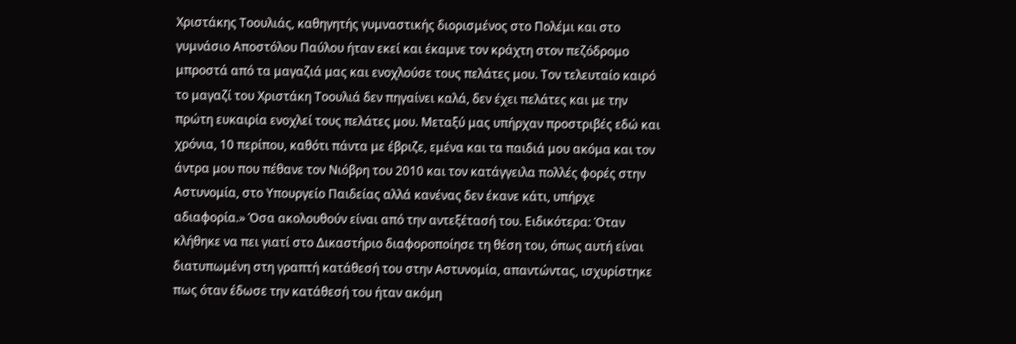Χριστάκης Τοουλιάς, καθηγητής γυμναστικής διορισμένος στο Πολέμι και στο γυμνάσιο Αποστόλου Παύλου ήταν εκεί και έκαμνε τον κράχτη στον πεζόδρομο μπροστά από τα μαγαζιά μας και ενοχλούσε τους πελάτες μου. Τον τελευταίο καιρό το μαγαζί του Χριστάκη Τοουλιά δεν πηγαίνει καλά, δεν έχει πελάτες και με την πρώτη ευκαιρία ενοχλεί τους πελάτες μου. Μεταξύ μας υπήρχαν προστριβές εδώ και χρόνια, 10 περίπου, καθότι πάντα με έβριζε, εμένα και τα παιδιά μου ακόμα και τον άντρα μου που πέθανε τον Νιόβρη του 2010 και τον κατάγγειλα πολλές φορές στην Αστυνομία, στο Υπουργείο Παιδείας αλλά κανένας δεν έκανε κάτι, υπήρχε αδιαφορία.» Όσα ακολουθούν είναι από την αντεξέτασή του. Ειδικότερα: Όταν κλήθηκε να πει γιατί στο Δικαστήριο διαφοροποίησε τη θέση του, όπως αυτή είναι διατυπωμένη στη γραπτή κατάθεσή του στην Αστυνομία, απαντώντας, ισχυρίστηκε πως όταν έδωσε την κατάθεσή του ήταν ακόμη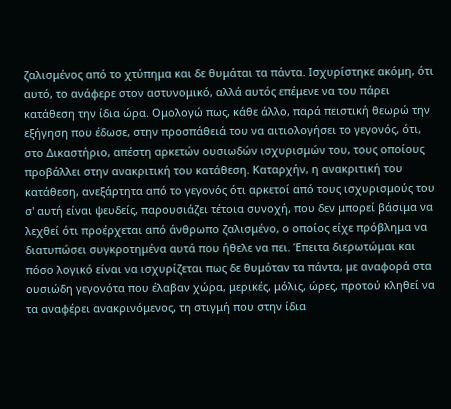ζαλισμένος από το χτύπημα και δε θυμάται τα πάντα. Ισχυρίστηκε ακόμη, ότι αυτό, το ανάφερε στον αστυνομικό, αλλά αυτός επέμενε να του πάρει κατάθεση την ίδια ώρα. Ομολογώ πως, κάθε άλλο, παρά πειστική θεωρώ την εξήγηση που έδωσε, στην προσπάθειά του να αιτιολογήσει το γεγονός, ότι, στο Δικαστήριο, απέστη αρκετών ουσιωδών ισχυρισμών του, τους οποίους προβάλλει στην ανακριτική του κατάθεση. Καταρχήν, η ανακριτική του κατάθεση, ανεξάρτητα από το γεγονός ότι αρκετοί από τους ισχυρισμούς του σ' αυτή είναι ψευδείς, παρουσιάζει τέτοια συνοχή, που δεν μπορεί βάσιμα να λεχθεί ότι προέρχεται από άνθρωπο ζαλισμένο, ο οποίος είχε πρόβλημα να διατυπώσει συγκροτημένα αυτά που ήθελε να πει. Έπειτα διερωτώμαι και πόσο λογικό είναι να ισχυρίζεται πως δε θυμόταν τα πάντα, με αναφορά στα ουσιώδη γεγονότα που έλαβαν χώρα, μερικές, μόλις, ώρες, προτού κληθεί να τα αναφέρει ανακρινόμενος, τη στιγμή που στην ίδια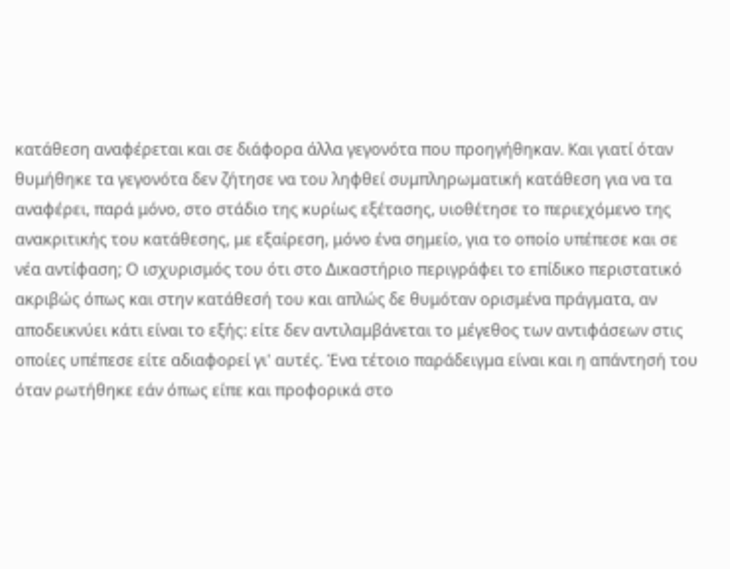κατάθεση αναφέρεται και σε διάφορα άλλα γεγονότα που προηγήθηκαν. Και γιατί όταν θυμήθηκε τα γεγονότα δεν ζήτησε να του ληφθεί συμπληρωματική κατάθεση για να τα αναφέρει, παρά μόνο, στο στάδιο της κυρίως εξέτασης, υιοθέτησε το περιεχόμενο της ανακριτικής του κατάθεσης, με εξαίρεση, μόνο ένα σημείο, για το οποίο υπέπεσε και σε νέα αντίφαση; Ο ισχυρισμός του ότι στο Δικαστήριο περιγράφει το επίδικο περιστατικό ακριβώς όπως και στην κατάθεσή του και απλώς δε θυμόταν ορισμένα πράγματα, αν αποδεικνύει κάτι είναι το εξής: είτε δεν αντιλαμβάνεται το μέγεθος των αντιφάσεων στις οποίες υπέπεσε είτε αδιαφορεί γι' αυτές. Ένα τέτοιο παράδειγμα είναι και η απάντησή του όταν ρωτήθηκε εάν όπως είπε και προφορικά στο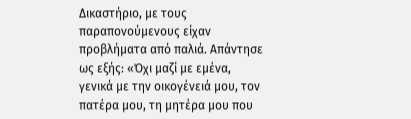Δικαστήριο, με τους παραπονούμενους είχαν προβλήματα από παλιά. Απάντησε ως εξής: «Όχι μαζί με εμένα, γενικά με την οικογένειά μου, τον πατέρα μου, τη μητέρα μου που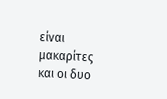είναι μακαρίτες και οι δυο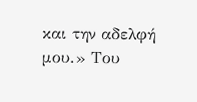και την αδελφή μου.» Του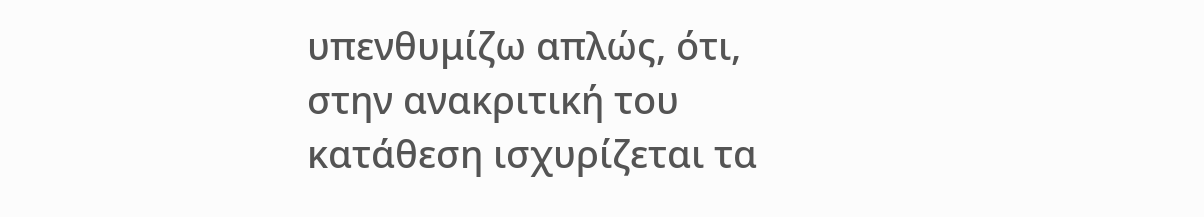υπενθυμίζω απλώς, ότι, στην ανακριτική του κατάθεση ισχυρίζεται τα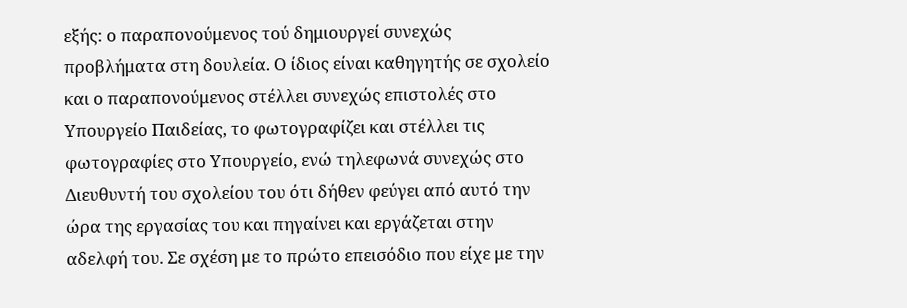εξής: ο παραπονούμενος τού δημιουργεί συνεχώς προβλήματα στη δουλεία. Ο ίδιος είναι καθηγητής σε σχολείο και ο παραπονούμενος στέλλει συνεχώς επιστολές στο Υπουργείο Παιδείας, το φωτογραφίζει και στέλλει τις φωτογραφίες στο Υπουργείο, ενώ τηλεφωνά συνεχώς στο Διευθυντή του σχολείου του ότι δήθεν φεύγει από αυτό την ώρα της εργασίας του και πηγαίνει και εργάζεται στην αδελφή του. Σε σχέση με το πρώτο επεισόδιο που είχε με την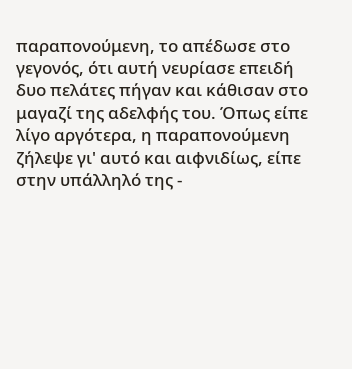παραπονούμενη, το απέδωσε στο γεγονός, ότι αυτή νευρίασε επειδή δυο πελάτες πήγαν και κάθισαν στο μαγαζί της αδελφής του. Όπως είπε λίγο αργότερα, η παραπονούμενη ζήλεψε γι' αυτό και αιφνιδίως, είπε στην υπάλληλό της -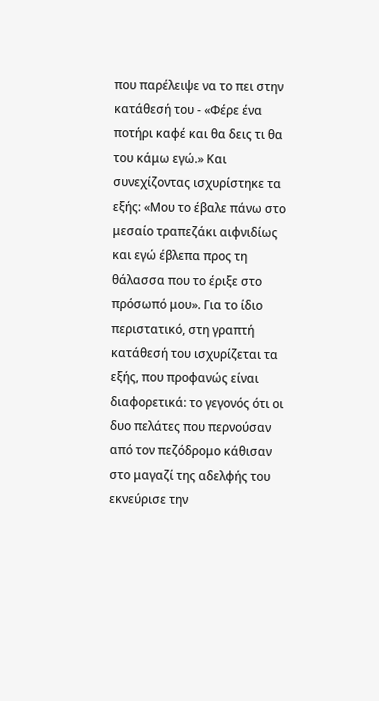που παρέλειψε να το πει στην κατάθεσή του - «Φέρε ένα ποτήρι καφέ και θα δεις τι θα του κάμω εγώ.» Και συνεχίζοντας ισχυρίστηκε τα εξής: «Μου το έβαλε πάνω στο μεσαίο τραπεζάκι αιφνιδίως και εγώ έβλεπα προς τη θάλασσα που το έριξε στο πρόσωπό μου». Για το ίδιο περιστατικό, στη γραπτή κατάθεσή του ισχυρίζεται τα εξής, που προφανώς είναι διαφορετικά: το γεγονός ότι οι δυο πελάτες που περνούσαν από τον πεζόδρομο κάθισαν στο μαγαζί της αδελφής του εκνεύρισε την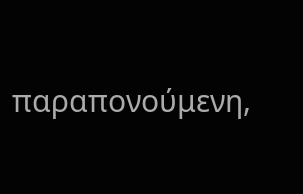παραπονούμενη,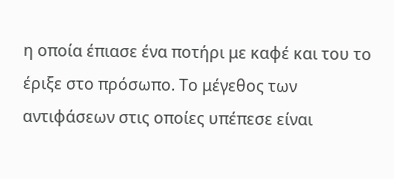η οποία έπιασε ένα ποτήρι με καφέ και του το έριξε στο πρόσωπο. Το μέγεθος των αντιφάσεων στις οποίες υπέπεσε είναι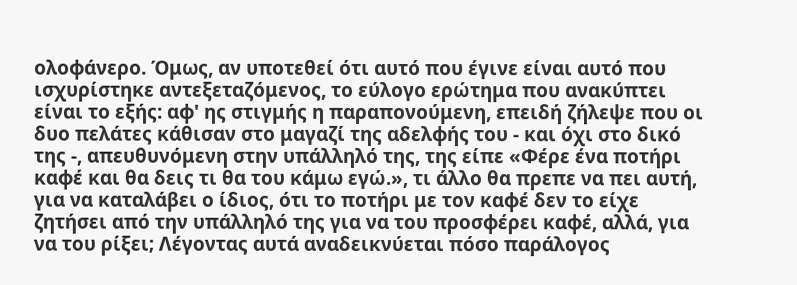ολοφάνερο. Όμως, αν υποτεθεί ότι αυτό που έγινε είναι αυτό που ισχυρίστηκε αντεξεταζόμενος, το εύλογο ερώτημα που ανακύπτει είναι το εξής: αφ' ης στιγμής η παραπονούμενη, επειδή ζήλεψε που οι δυο πελάτες κάθισαν στο μαγαζί της αδελφής του - και όχι στο δικό της -, απευθυνόμενη στην υπάλληλό της, της είπε «Φέρε ένα ποτήρι καφέ και θα δεις τι θα του κάμω εγώ.», τι άλλο θα πρεπε να πει αυτή, για να καταλάβει ο ίδιος, ότι το ποτήρι με τον καφέ δεν το είχε ζητήσει από την υπάλληλό της για να του προσφέρει καφέ, αλλά, για να του ρίξει; Λέγοντας αυτά αναδεικνύεται πόσο παράλογος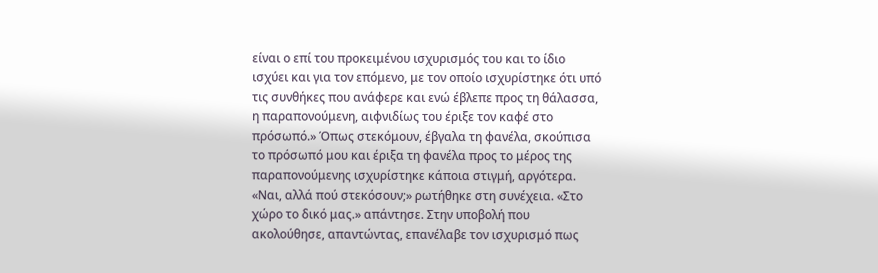είναι ο επί του προκειμένου ισχυρισμός του και το ίδιο ισχύει και για τον επόμενο, με τον οποίο ισχυρίστηκε ότι υπό τις συνθήκες που ανάφερε και ενώ έβλεπε προς τη θάλασσα, η παραπονούμενη, αιφνιδίως του έριξε τον καφέ στο πρόσωπό.» Όπως στεκόμουν, έβγαλα τη φανέλα, σκούπισα το πρόσωπό μου και έριξα τη φανέλα προς το μέρος της παραπονούμενης ισχυρίστηκε κάποια στιγμή, αργότερα. «Ναι, αλλά πού στεκόσουν;» ρωτήθηκε στη συνέχεια. «Στο χώρο το δικό μας.» απάντησε. Στην υποβολή που ακολούθησε, απαντώντας, επανέλαβε τον ισχυρισμό πως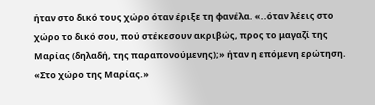ήταν στο δικό τους χώρο όταν έριξε τη φανέλα. «..όταν λέεις στο χώρο το δικό σου, πού στέκεσουν ακριβώς, προς το μαγαζί της Μαρίας (δηλαδή, της παραπονούμενης);» ήταν η επόμενη ερώτηση. «Στο χώρο της Μαρίας.»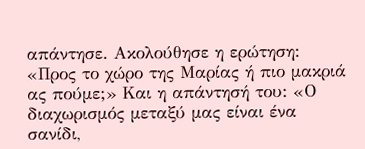απάντησε. Ακολούθησε η ερώτηση: «Προς το χώρο της Μαρίας ή πιο μακριά ας πούμε;» Και η απάντησή του: «Ο διαχωρισμός μεταξύ μας είναι ένα σανίδι,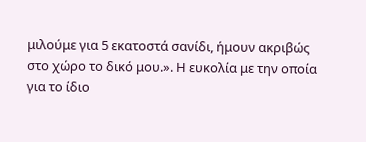μιλούμε για 5 εκατοστά σανίδι, ήμουν ακριβώς στο χώρο το δικό μου.». Η ευκολία με την οποία για το ίδιο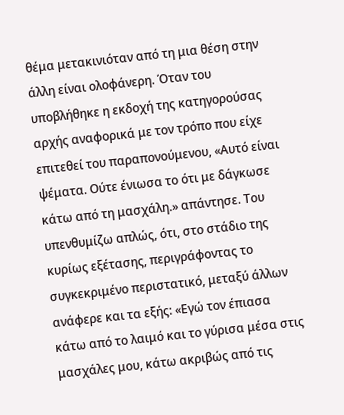θέμα μετακινιόταν από τη μια θέση στην άλλη είναι ολοφάνερη. Όταν του υποβλήθηκε η εκδοχή της κατηγορούσας αρχής αναφορικά με τον τρόπο που είχε επιτεθεί του παραπονούμενου, «Αυτό είναι ψέματα. Ούτε ένιωσα το ότι με δάγκωσε κάτω από τη μασχάλη.» απάντησε. Του υπενθυμίζω απλώς, ότι, στο στάδιο της κυρίως εξέτασης, περιγράφοντας το συγκεκριμένο περιστατικό, μεταξύ άλλων ανάφερε και τα εξής: «Εγώ τον έπιασα κάτω από το λαιμό και το γύρισα μέσα στις μασχάλες μου, κάτω ακριβώς από τις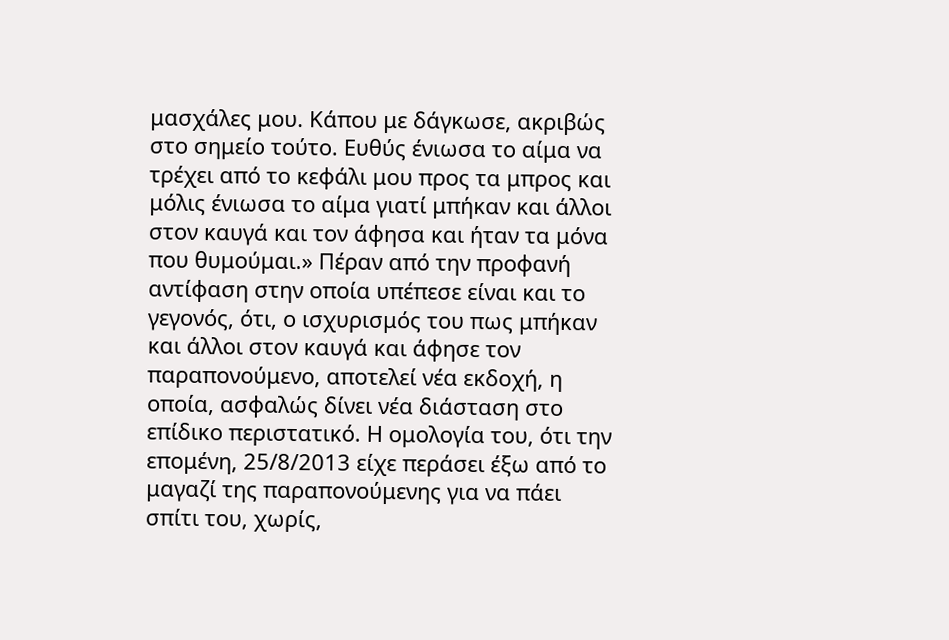μασχάλες μου. Κάπου με δάγκωσε, ακριβώς στο σημείο τούτο. Ευθύς ένιωσα το αίμα να τρέχει από το κεφάλι μου προς τα μπρος και μόλις ένιωσα το αίμα γιατί μπήκαν και άλλοι στον καυγά και τον άφησα και ήταν τα μόνα που θυμούμαι.» Πέραν από την προφανή αντίφαση στην οποία υπέπεσε είναι και το γεγονός, ότι, ο ισχυρισμός του πως μπήκαν και άλλοι στον καυγά και άφησε τον παραπονούμενο, αποτελεί νέα εκδοχή, η οποία, ασφαλώς δίνει νέα διάσταση στο επίδικο περιστατικό. Η ομολογία του, ότι την επομένη, 25/8/2013 είχε περάσει έξω από το μαγαζί της παραπονούμενης για να πάει σπίτι του, χωρίς,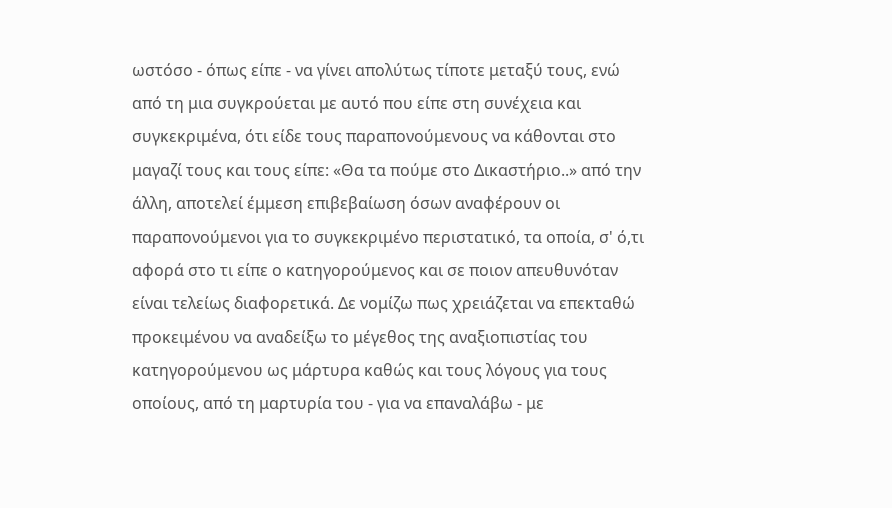ωστόσο - όπως είπε - να γίνει απολύτως τίποτε μεταξύ τους, ενώ από τη μια συγκρούεται με αυτό που είπε στη συνέχεια και συγκεκριμένα, ότι είδε τους παραπονούμενους να κάθονται στο μαγαζί τους και τους είπε: «Θα τα πούμε στο Δικαστήριο..» από την άλλη, αποτελεί έμμεση επιβεβαίωση όσων αναφέρουν οι παραπονούμενοι για το συγκεκριμένο περιστατικό, τα οποία, σ' ό,τι αφορά στο τι είπε ο κατηγορούμενος και σε ποιον απευθυνόταν είναι τελείως διαφορετικά. Δε νομίζω πως χρειάζεται να επεκταθώ προκειμένου να αναδείξω το μέγεθος της αναξιοπιστίας του κατηγορούμενου ως μάρτυρα καθώς και τους λόγους για τους οποίους, από τη μαρτυρία του - για να επαναλάβω - με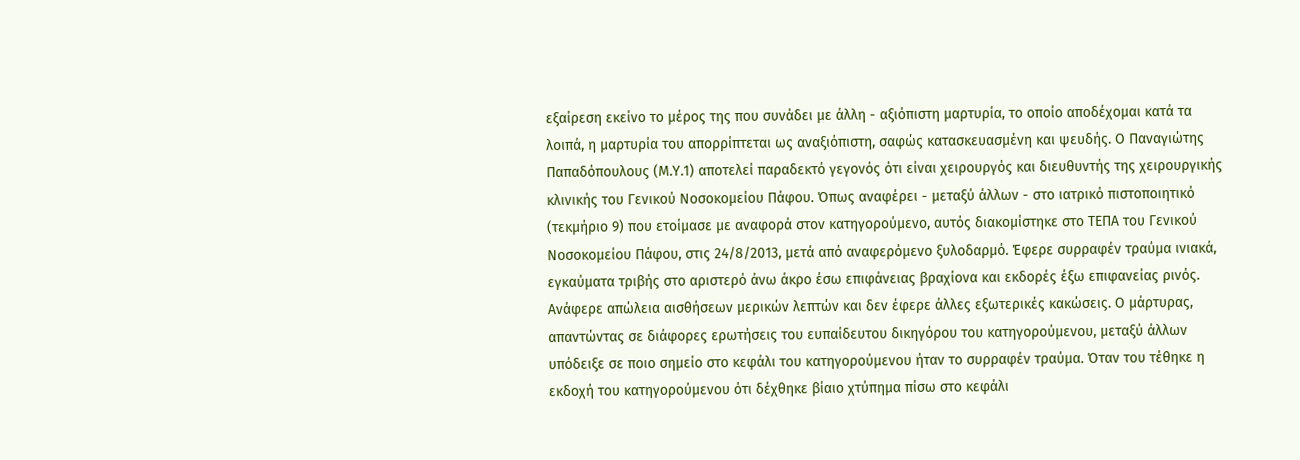εξαίρεση εκείνο το μέρος της που συνάδει με άλλη - αξιόπιστη μαρτυρία, το οποίο αποδέχομαι κατά τα λοιπά, η μαρτυρία του απορρίπτεται ως αναξιόπιστη, σαφώς κατασκευασμένη και ψευδής. Ο Παναγιώτης Παπαδόπουλους (Μ.Υ.1) αποτελεί παραδεκτό γεγονός ότι είναι χειρουργός και διευθυντής της χειρουργικής κλινικής του Γενικού Νοσοκομείου Πάφου. Όπως αναφέρει - μεταξύ άλλων - στο ιατρικό πιστοποιητικό (τεκμήριο 9) που ετοίμασε με αναφορά στον κατηγορούμενο, αυτός διακομίστηκε στο ΤΕΠΑ του Γενικού Νοσοκομείου Πάφου, στις 24/8/2013, μετά από αναφερόμενο ξυλοδαρμό. Έφερε συρραφέν τραύμα ινιακά, εγκαύματα τριβής στο αριστερό άνω άκρο έσω επιφάνειας βραχίονα και εκδορές έξω επιφανείας ρινός. Ανάφερε απώλεια αισθήσεων μερικών λεπτών και δεν έφερε άλλες εξωτερικές κακώσεις. Ο μάρτυρας, απαντώντας σε διάφορες ερωτήσεις του ευπαίδευτου δικηγόρου του κατηγορούμενου, μεταξύ άλλων υπόδειξε σε ποιο σημείο στο κεφάλι του κατηγορούμενου ήταν το συρραφέν τραύμα. Όταν του τέθηκε η εκδοχή του κατηγορούμενου ότι δέχθηκε βίαιο χτύπημα πίσω στο κεφάλι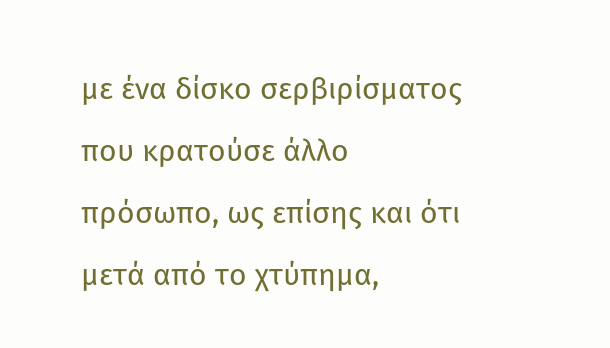με ένα δίσκο σερβιρίσματος που κρατούσε άλλο πρόσωπο, ως επίσης και ότι μετά από το χτύπημα,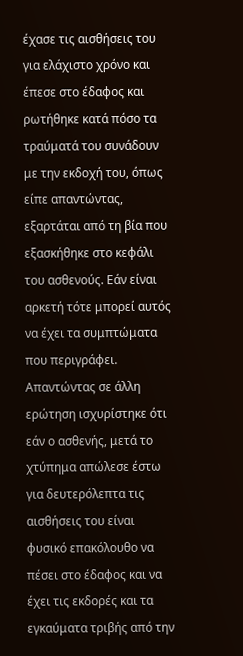έχασε τις αισθήσεις του για ελάχιστο χρόνο και έπεσε στο έδαφος και ρωτήθηκε κατά πόσο τα τραύματά του συνάδουν με την εκδοχή του, όπως είπε απαντώντας, εξαρτάται από τη βία που εξασκήθηκε στο κεφάλι του ασθενούς. Εάν είναι αρκετή τότε μπορεί αυτός να έχει τα συμπτώματα που περιγράφει. Απαντώντας σε άλλη ερώτηση ισχυρίστηκε ότι εάν ο ασθενής, μετά το χτύπημα απώλεσε έστω για δευτερόλεπτα τις αισθήσεις του είναι φυσικό επακόλουθο να πέσει στο έδαφος και να έχει τις εκδορές και τα εγκαύματα τριβής από την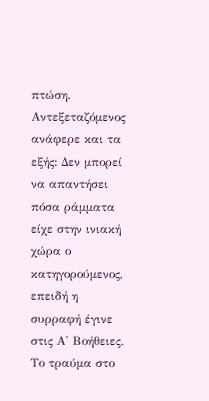πτώση. Αντεξεταζόμενος ανάφερε και τα εξής: Δεν μπορεί να απαντήσει πόσα ράμματα είχε στην ινιακή χώρα ο κατηγορούμενος, επειδή η συρραφή έγινε στις Α' Βοήθειες. Το τραύμα στο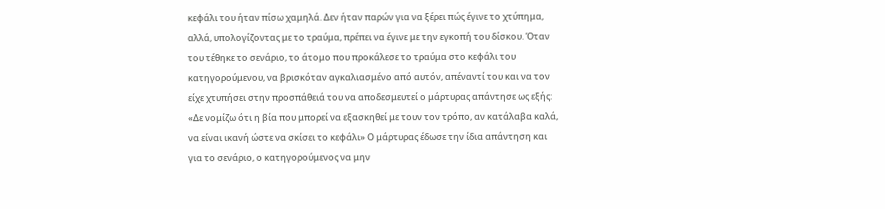κεφάλι του ήταν πίσω χαμηλά. Δεν ήταν παρών για να ξέρει πώς έγινε το χτύπημα, αλλά, υπολογίζοντας με το τραύμα, πρέπει να έγινε με την εγκοπή του δίσκου. Όταν του τέθηκε το σενάριο, το άτομο που προκάλεσε το τραύμα στο κεφάλι του κατηγορούμενου, να βρισκόταν αγκαλιασμένο από αυτόν, απέναντί του και να τον είχε χτυπήσει στην προσπάθειά του να αποδεσμευτεί ο μάρτυρας απάντησε ως εξής: «Δε νομίζω ότι η βία που μπορεί να εξασκηθεί με τουν τον τρόπο, αν κατάλαβα καλά, να είναι ικανή ώστε να σκίσει το κεφάλι» Ο μάρτυρας έδωσε την ίδια απάντηση και για το σενάριο, ο κατηγορούμενος να μην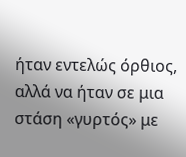ήταν εντελώς όρθιος, αλλά να ήταν σε μια στάση «γυρτός» με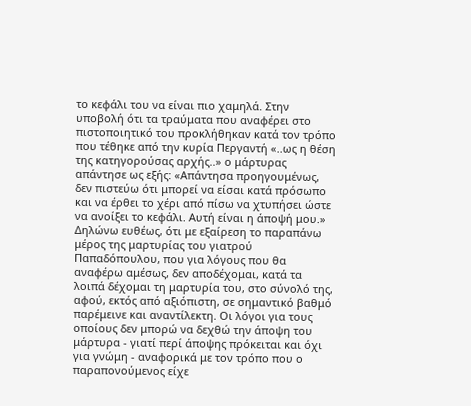το κεφάλι του να είναι πιο χαμηλά. Στην υποβολή ότι τα τραύματα που αναφέρει στο πιστοποιητικό του προκλήθηκαν κατά τον τρόπο που τέθηκε από την κυρία Περγαντή «..ως η θέση της κατηγορούσας αρχής..» ο μάρτυρας απάντησε ως εξής: «Απάντησα προηγουμένως, δεν πιστεύω ότι μπορεί να είσαι κατά πρόσωπο και να έρθει το χέρι από πίσω να χτυπήσει ώστε να ανοίξει το κεφάλι. Αυτή είναι η άποψή μου.» Δηλώνω ευθέως, ότι με εξαίρεση το παραπάνω μέρος της μαρτυρίας του γιατρού Παπαδόπουλου, που για λόγους που θα αναφέρω αμέσως, δεν αποδέχομαι, κατά τα λοιπά δέχομαι τη μαρτυρία του, στο σύνολό της, αφού, εκτός από αξιόπιστη, σε σημαντικό βαθμό παρέμεινε και αναντίλεκτη. Οι λόγοι για τους οποίους δεν μπορώ να δεχθώ την άποψη του μάρτυρα - γιατί περί άποψης πρόκειται και όχι για γνώμη - αναφορικά με τον τρόπο που ο παραπονούμενος είχε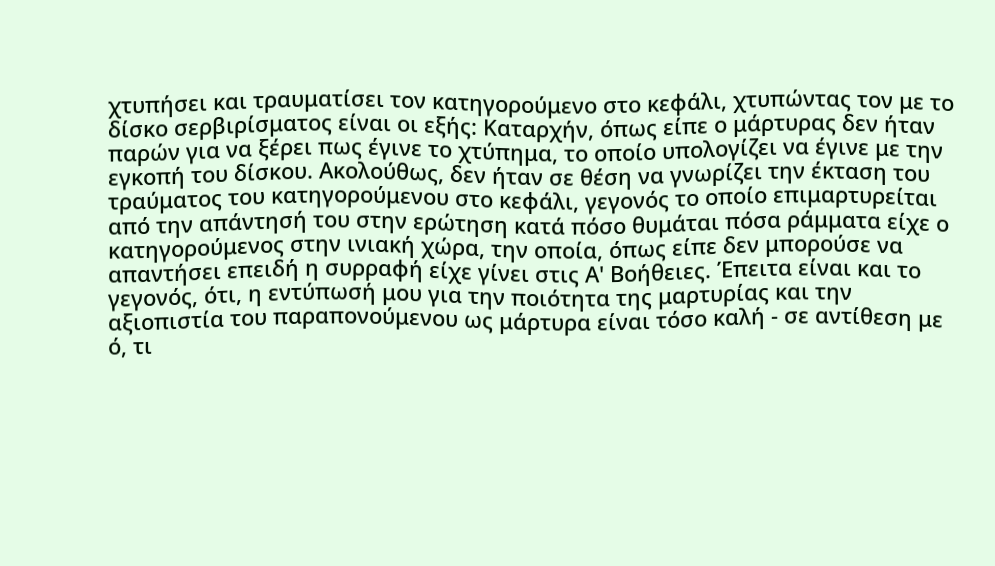χτυπήσει και τραυματίσει τον κατηγορούμενο στο κεφάλι, χτυπώντας τον με το δίσκο σερβιρίσματος είναι οι εξής: Καταρχήν, όπως είπε ο μάρτυρας δεν ήταν παρών για να ξέρει πως έγινε το χτύπημα, το οποίο υπολογίζει να έγινε με την εγκοπή του δίσκου. Ακολούθως, δεν ήταν σε θέση να γνωρίζει την έκταση του τραύματος του κατηγορούμενου στο κεφάλι, γεγονός το οποίο επιμαρτυρείται από την απάντησή του στην ερώτηση κατά πόσο θυμάται πόσα ράμματα είχε ο κατηγορούμενος στην ινιακή χώρα, την οποία, όπως είπε δεν μπορούσε να απαντήσει επειδή η συρραφή είχε γίνει στις Α' Βοήθειες. Έπειτα είναι και το γεγονός, ότι, η εντύπωσή μου για την ποιότητα της μαρτυρίας και την αξιοπιστία του παραπονούμενου ως μάρτυρα είναι τόσο καλή - σε αντίθεση με ό, τι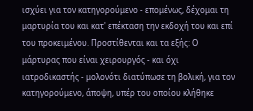ισχύει για τον κατηγορούμενο - επομένως, δέχομαι τη μαρτυρία του και κατ' επέκταση την εκδοχή του και επί του προκειμένου. Προστίθενται και τα εξής: Ο μάρτυρας που είναι χειρουργός - και όχι ιατροδικαστής - μολονότι διατύπωσε τη βολική, για τον κατηγορούμενο, άποψη, υπέρ του οποίου κλήθηκε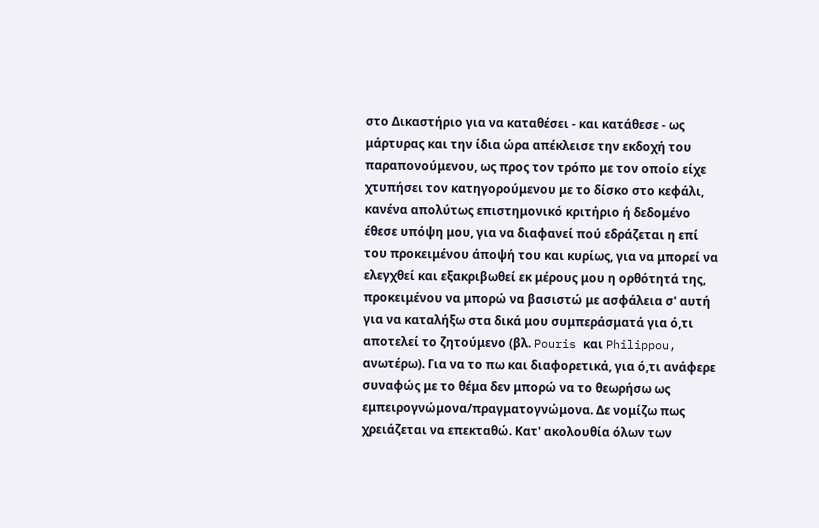στο Δικαστήριο για να καταθέσει - και κατάθεσε - ως μάρτυρας και την ίδια ώρα απέκλεισε την εκδοχή του παραπονούμενου, ως προς τον τρόπο με τον οποίο είχε χτυπήσει τον κατηγορούμενου με το δίσκο στο κεφάλι, κανένα απολύτως επιστημονικό κριτήριο ή δεδομένο έθεσε υπόψη μου, για να διαφανεί πού εδράζεται η επί του προκειμένου άποψή του και κυρίως, για να μπορεί να ελεγχθεί και εξακριβωθεί εκ μέρους μου η ορθότητά της, προκειμένου να μπορώ να βασιστώ με ασφάλεια σ' αυτή για να καταλήξω στα δικά μου συμπεράσματά για ό,τι αποτελεί το ζητούμενο (βλ. Pouris και Philippou, ανωτέρω). Για να το πω και διαφορετικά, για ό,τι ανάφερε συναφώς με το θέμα δεν μπορώ να το θεωρήσω ως εμπειρογνώμονα/πραγματογνώμονα. Δε νομίζω πως χρειάζεται να επεκταθώ. Κατ' ακολουθία όλων των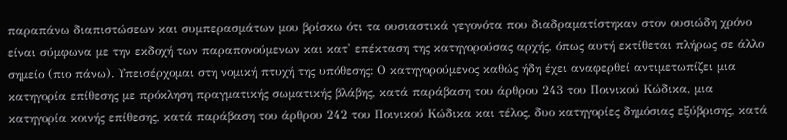παραπάνω διαπιστώσεων και συμπερασμάτων μου βρίσκω ότι τα ουσιαστικά γεγονότα που διαδραματίστηκαν στον ουσιώδη χρόνο είναι σύμφωνα με την εκδοχή των παραπονούμενων και κατ' επέκταση της κατηγορούσας αρχής, όπως αυτή εκτίθεται πλήρως σε άλλο σημείο (πιο πάνω). Υπεισέρχομαι στη νομική πτυχή της υπόθεσης: Ο κατηγορούμενος καθώς ήδη έχει αναφερθεί αντιμετωπίζει μια κατηγορία επίθεσης με πρόκληση πραγματικής σωματικής βλάβης, κατά παράβαση του άρθρου 243 του Ποινικού Κώδικα, μια κατηγορία κοινής επίθεσης, κατά παράβαση του άρθρου 242 του Ποινικού Κώδικα και τέλος, δυο κατηγορίες δημόσιας εξύβρισης, κατά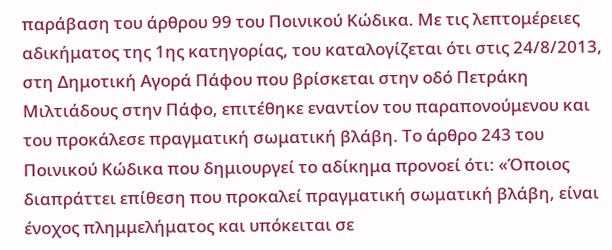παράβαση του άρθρου 99 του Ποινικού Κώδικα. Με τις λεπτομέρειες αδικήματος της 1ης κατηγορίας, του καταλογίζεται ότι στις 24/8/2013, στη Δημοτική Αγορά Πάφου που βρίσκεται στην οδό Πετράκη Μιλτιάδους στην Πάφο, επιτέθηκε εναντίον του παραπονούμενου και του προκάλεσε πραγματική σωματική βλάβη. Το άρθρο 243 του Ποινικού Κώδικα που δημιουργεί το αδίκημα προνοεί ότι: «Όποιος διαπράττει επίθεση που προκαλεί πραγματική σωματική βλάβη, είναι ένοχος πλημμελήματος και υπόκειται σε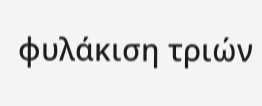φυλάκιση τριών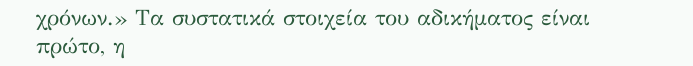χρόνων.» Τα συστατικά στοιχεία του αδικήματος είναι πρώτο, η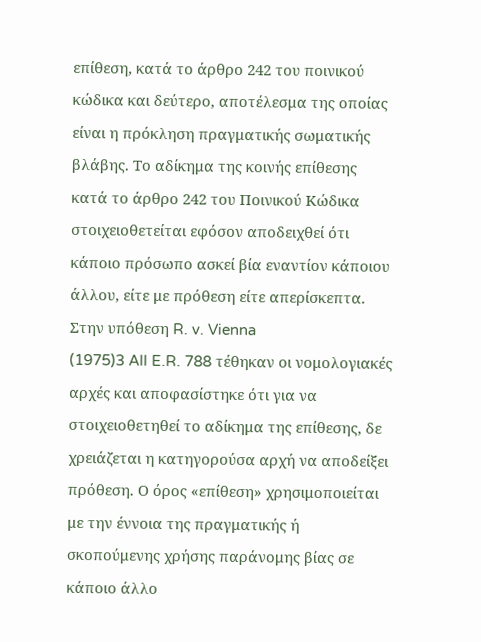επίθεση, κατά το άρθρο 242 του ποινικού κώδικα και δεύτερο, αποτέλεσμα της οποίας είναι η πρόκληση πραγματικής σωματικής βλάβης. Το αδίκημα της κοινής επίθεσης κατά το άρθρο 242 του Ποινικού Κώδικα στοιχειοθετείται εφόσον αποδειχθεί ότι κάποιο πρόσωπο ασκεί βία εναντίον κάποιου άλλου, είτε με πρόθεση είτε απερίσκεπτα. Στην υπόθεση R. v. Vienna
(1975)3 All E.R. 788 τέθηκαν οι νομολογιακές αρχές και αποφασίστηκε ότι για να στοιχειοθετηθεί το αδίκημα της επίθεσης, δε χρειάζεται η κατηγορούσα αρχή να αποδείξει πρόθεση. Ο όρος «επίθεση» χρησιμοποιείται με την έννοια της πραγματικής ή σκοπούμενης χρήσης παράνομης βίας σε κάποιο άλλο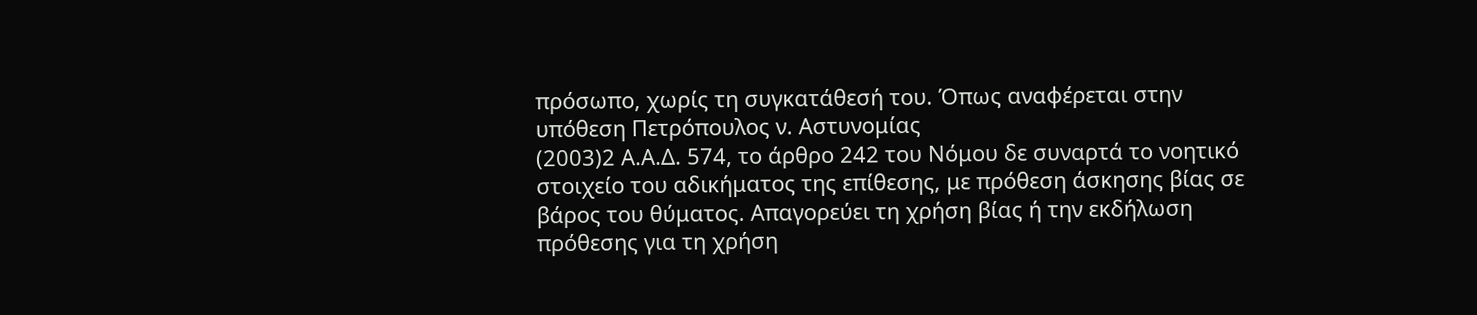πρόσωπο, χωρίς τη συγκατάθεσή του. Όπως αναφέρεται στην υπόθεση Πετρόπουλος ν. Αστυνομίας
(2003)2 Α.Α.Δ. 574, το άρθρο 242 του Νόμου δε συναρτά το νοητικό στοιχείο του αδικήματος της επίθεσης, με πρόθεση άσκησης βίας σε βάρος του θύματος. Απαγορεύει τη χρήση βίας ή την εκδήλωση πρόθεσης για τη χρήση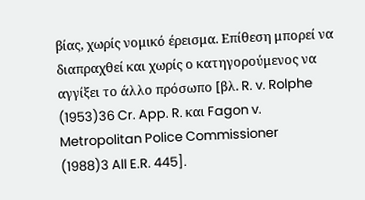βίας, χωρίς νομικό έρεισμα. Επίθεση μπορεί να διαπραχθεί και χωρίς ο κατηγορούμενος να αγγίξει το άλλο πρόσωπο [βλ. R. v. Rolphe
(1953)36 Cr. App. R. και Fagon v. Metropolitan Police Commissioner
(1988)3 All E.R. 445].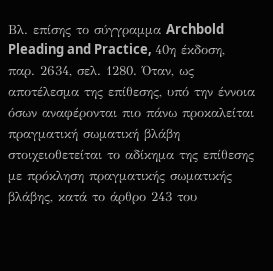Βλ. επίσης το σύγγραμμα Archbold Pleading and Practice, 40η έκδοση, παρ. 2634, σελ. 1280. Όταν, ως αποτέλεσμα της επίθεσης, υπό την έννοια όσων αναφέρονται πιο πάνω προκαλείται πραγματική σωματική βλάβη στοιχειοθετείται το αδίκημα της επίθεσης με πρόκληση πραγματικής σωματικής βλάβης, κατά το άρθρο 243 του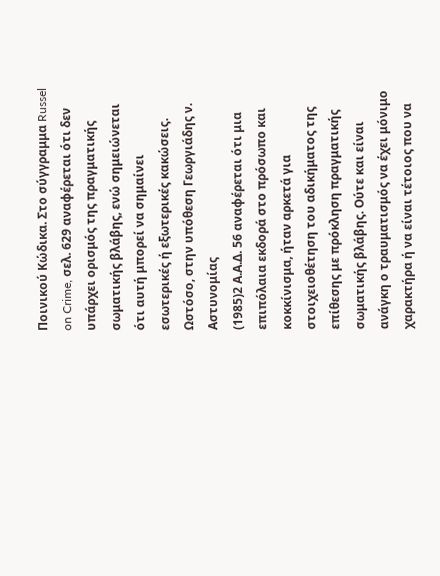Ποινικού Κώδικα. Στο σύγγραμμα Russel on Crime, σελ. 629 αναφέρεται ότι δεν υπάρχει ορισμός της πραγματικής σωματικής βλάβης, ενώ σημειώνεται ότι αυτή μπορεί να σημαίνει εσωτερικές ή εξωτερικές κακώσεις. Ωστόσο, στην υπόθεση Γεωργιάδης ν. Αστυνομίας
(1985)2 Α.Α.Δ. 56 αναφέρεται ότι μια επιπόλαια εκδορά στο πρόσωπο και κοκκίνισμα, ήταν αρκετά για στοιχειοθέτηση του αδικήματος της επίθεσης με πρόκληση πραγματικής σωματικής βλάβης. Ούτε και είναι ανάγκη ο τραυματισμός να έχει μόνιμο χαρακτήρα ή να είναι τέτοιος που να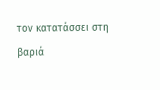τον κατατάσσει στη βαριά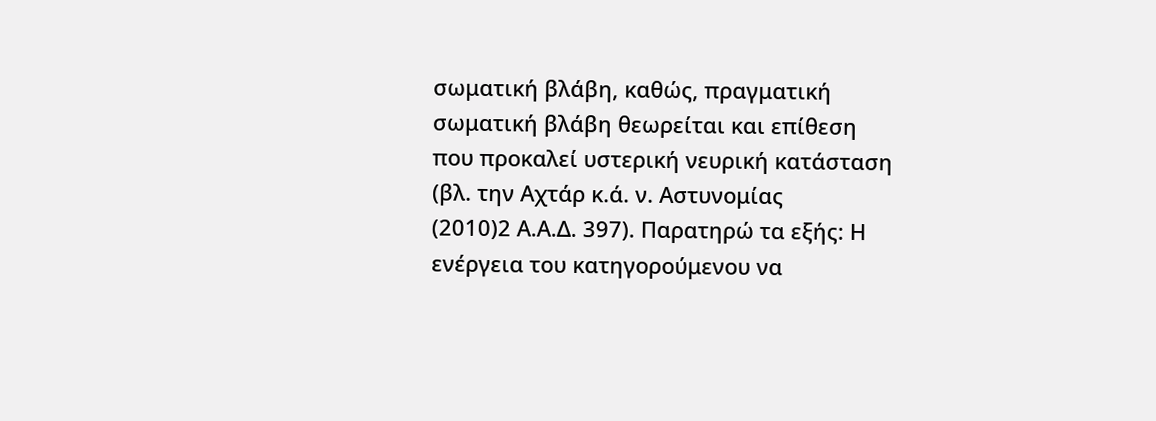σωματική βλάβη, καθώς, πραγματική σωματική βλάβη θεωρείται και επίθεση που προκαλεί υστερική νευρική κατάσταση (βλ. την Αχτάρ κ.ά. ν. Αστυνομίας
(2010)2 Α.Α.Δ. 397). Παρατηρώ τα εξής: Η ενέργεια του κατηγορούμενου να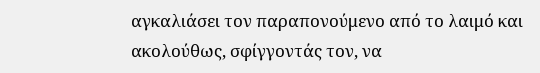αγκαλιάσει τον παραπονούμενο από το λαιμό και ακολούθως, σφίγγοντάς τον, να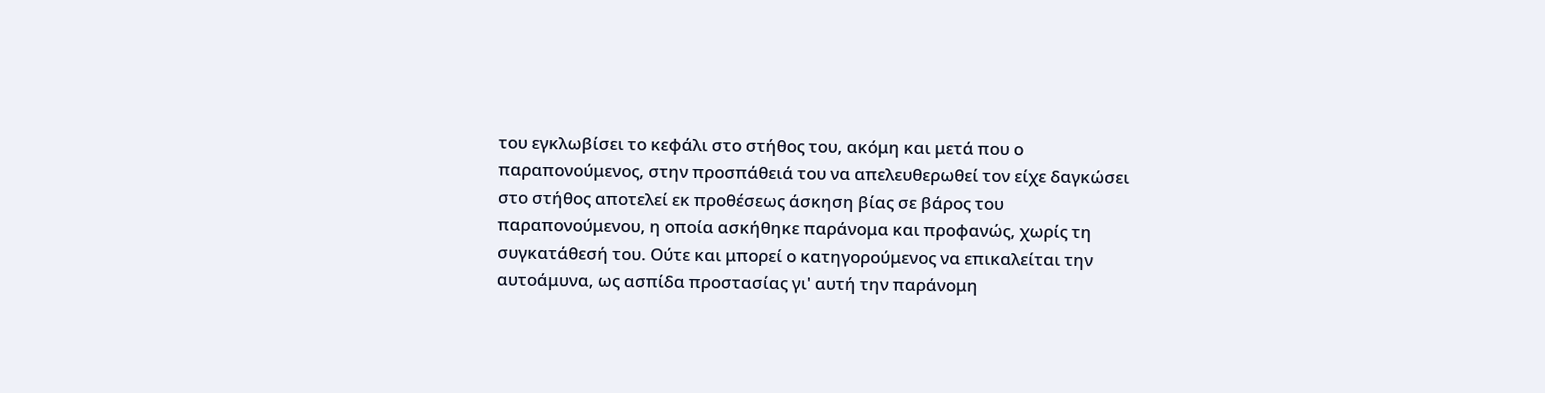του εγκλωβίσει το κεφάλι στο στήθος του, ακόμη και μετά που ο παραπονούμενος, στην προσπάθειά του να απελευθερωθεί τον είχε δαγκώσει στο στήθος αποτελεί εκ προθέσεως άσκηση βίας σε βάρος του παραπονούμενου, η οποία ασκήθηκε παράνομα και προφανώς, χωρίς τη συγκατάθεσή του. Ούτε και μπορεί ο κατηγορούμενος να επικαλείται την αυτοάμυνα, ως ασπίδα προστασίας γι' αυτή την παράνομη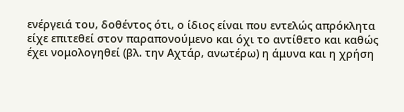ενέργειά του, δοθέντος ότι, ο ίδιος είναι που εντελώς απρόκλητα είχε επιτεθεί στον παραπονούμενο και όχι το αντίθετο και καθώς έχει νομολογηθεί (βλ. την Αχτάρ, ανωτέρω) η άμυνα και η χρήση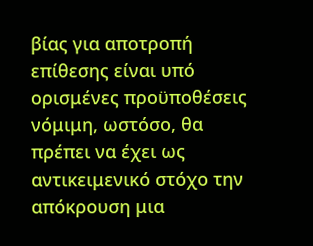βίας για αποτροπή επίθεσης είναι υπό ορισμένες προϋποθέσεις νόμιμη, ωστόσο, θα πρέπει να έχει ως αντικειμενικό στόχο την απόκρουση μια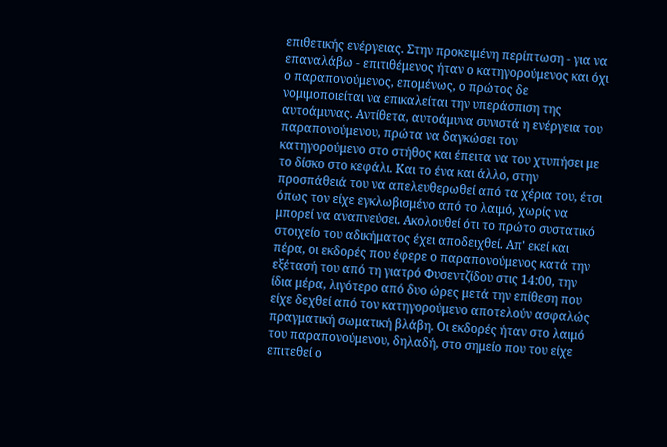επιθετικής ενέργειας. Στην προκειμένη περίπτωση - για να επαναλάβω - επιτιθέμενος ήταν ο κατηγορούμενος και όχι ο παραπονούμενος, επομένως, ο πρώτος δε νομιμοποιείται να επικαλείται την υπεράσπιση της αυτοάμυνας. Αντίθετα, αυτοάμυνα συνιστά η ενέργεια του παραπονούμενου, πρώτα να δαγκώσει τον κατηγορούμενο στο στήθος και έπειτα να του χτυπήσει με το δίσκο στο κεφάλι. Και το ένα και άλλο, στην προσπάθειά του να απελευθερωθεί από τα χέρια του, έτσι όπως τον είχε εγκλωβισμένο από το λαιμό, χωρίς να μπορεί να αναπνεύσει. Ακολουθεί ότι το πρώτο συστατικό στοιχείο του αδικήματος έχει αποδειχθεί. Απ' εκεί και πέρα, οι εκδορές που έφερε ο παραπονούμενος κατά την εξέτασή του από τη γιατρό Φυσεντζίδου στις 14:00, την ίδια μέρα, λιγότερο από δυο ώρες μετά την επίθεση που είχε δεχθεί από τον κατηγορούμενο αποτελούν ασφαλώς πραγματική σωματική βλάβη. Οι εκδορές ήταν στο λαιμό του παραπονούμενου, δηλαδή, στο σημείο που του είχε επιτεθεί ο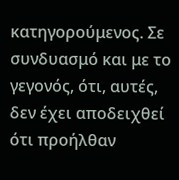κατηγορούμενος. Σε συνδυασμό και με το γεγονός, ότι, αυτές, δεν έχει αποδειχθεί ότι προήλθαν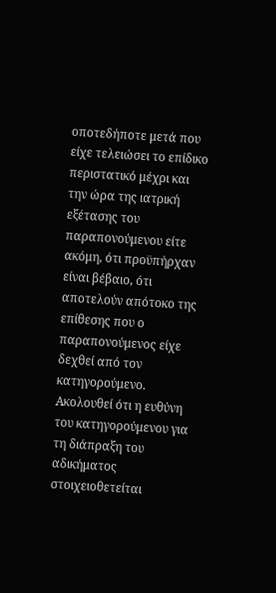οποτεδήποτε μετά που είχε τελειώσει το επίδικο περιστατικό μέχρι και την ώρα της ιατρική εξέτασης του παραπονούμενου είτε ακόμη, ότι προϋπήρχαν είναι βέβαιο, ότι αποτελούν απότοκο της επίθεσης που ο παραπονούμενος είχε δεχθεί από τον κατηγορούμενο. Ακολουθεί ότι η ευθύνη του κατηγορούμενου για τη διάπραξη του αδικήματος στοιχειοθετείται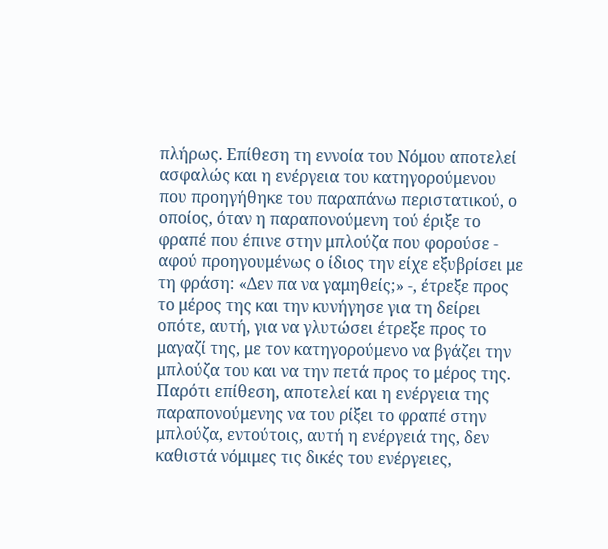πλήρως. Επίθεση τη εννοία του Νόμου αποτελεί ασφαλώς και η ενέργεια του κατηγορούμενου που προηγήθηκε του παραπάνω περιστατικού, ο οποίος, όταν η παραπονούμενη τού έριξε το φραπέ που έπινε στην μπλούζα που φορούσε - αφού προηγουμένως ο ίδιος την είχε εξυβρίσει με τη φράση: «Δεν πα να γαμηθείς;» -, έτρεξε προς το μέρος της και την κυνήγησε για τη δείρει οπότε, αυτή, για να γλυτώσει έτρεξε προς το μαγαζί της, με τον κατηγορούμενο να βγάζει την μπλούζα του και να την πετά προς το μέρος της. Παρότι επίθεση, αποτελεί και η ενέργεια της παραπονούμενης να του ρίξει το φραπέ στην μπλούζα, εντούτοις, αυτή η ενέργειά της, δεν καθιστά νόμιμες τις δικές του ενέργειες,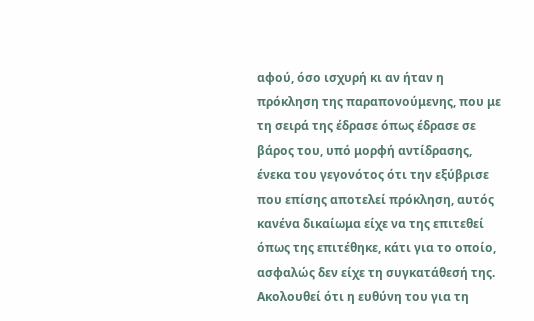αφού, όσο ισχυρή κι αν ήταν η πρόκληση της παραπονούμενης, που με τη σειρά της έδρασε όπως έδρασε σε βάρος του, υπό μορφή αντίδρασης, ένεκα του γεγονότος ότι την εξύβρισε που επίσης αποτελεί πρόκληση, αυτός κανένα δικαίωμα είχε να της επιτεθεί όπως της επιτέθηκε, κάτι για το οποίο, ασφαλώς δεν είχε τη συγκατάθεσή της. Ακολουθεί ότι η ευθύνη του για τη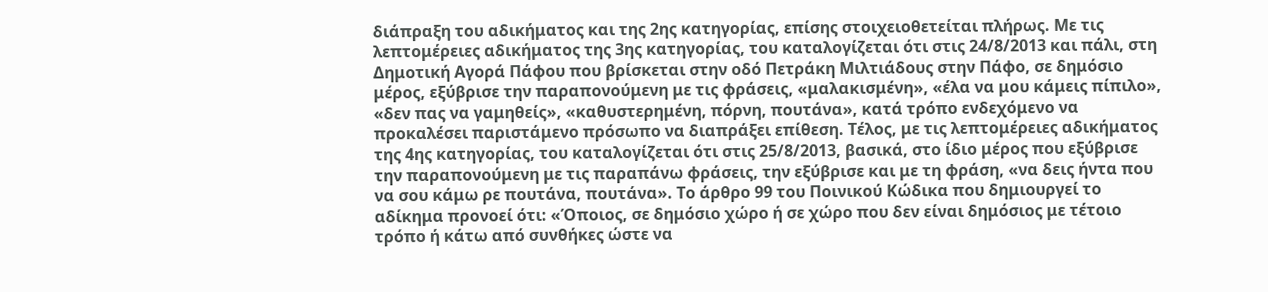διάπραξη του αδικήματος και της 2ης κατηγορίας, επίσης στοιχειοθετείται πλήρως. Με τις λεπτομέρειες αδικήματος της 3ης κατηγορίας, του καταλογίζεται ότι στις 24/8/2013 και πάλι, στη Δημοτική Αγορά Πάφου που βρίσκεται στην οδό Πετράκη Μιλτιάδους στην Πάφο, σε δημόσιο μέρος, εξύβρισε την παραπονούμενη με τις φράσεις, «μαλακισμένη», «έλα να μου κάμεις πίπιλο», «δεν πας να γαμηθείς», «καθυστερημένη, πόρνη, πουτάνα», κατά τρόπο ενδεχόμενο να προκαλέσει παριστάμενο πρόσωπο να διαπράξει επίθεση. Τέλος, με τις λεπτομέρειες αδικήματος της 4ης κατηγορίας, του καταλογίζεται ότι στις 25/8/2013, βασικά, στο ίδιο μέρος που εξύβρισε την παραπονούμενη με τις παραπάνω φράσεις, την εξύβρισε και με τη φράση, «να δεις ήντα που να σου κάμω ρε πουτάνα, πουτάνα». Το άρθρο 99 του Ποινικού Κώδικα που δημιουργεί το αδίκημα προνοεί ότι: «Όποιος, σε δημόσιο χώρο ή σε χώρο που δεν είναι δημόσιος με τέτοιο τρόπο ή κάτω από συνθήκες ώστε να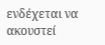ενδέχεται να ακουστεί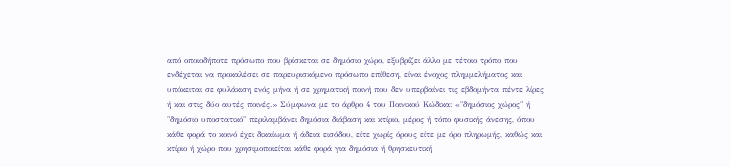από οποιοδήποτε πρόσωπο που βρίσκεται σε δημόσιο χώρο, εξυβρίζει άλλο με τέτοιο τρόπο που ενδέχεται να προκαλέσει σε παρευρισκόμενο πρόσωπο επίθεση, είναι ένοχος πλημμελήματος και υπόκειται σε φυλάκιση ενός μήνα ή σε χρηματική ποινή που δεν υπερβαίνει τις εβδομήντα πέντε λίρες ή και στις δύο αυτές ποινές.» Σύμφωνα με το άρθρο 4 του Ποινικού Κώδικα: «"δημόσιος χώρος" ή "δημόσιο υποστατικό" περιλαμβάνει δημόσια διάβαση και κτίριο, μέρος ή τόπο φυσικής άνεσης, όπου κάθε φορά το κοινό έχει δικαίωμα ή άδεια εισόδου, είτε χωρίς όρους είτε με όρο πληρωμής, καθώς και κτίριο ή χώρο που χρησιμοποιείται κάθε φορά για δημόσια ή θρησκευτική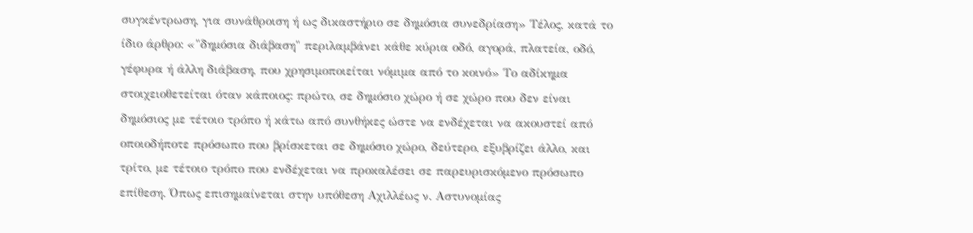συγκέντρωση, για συνάθροιση ή ως δικαστήριο σε δημόσια συνεδρίαση» Τέλος, κατά το ίδιο άρθρο: «"δημόσια διάβαση" περιλαμβάνει κάθε κύρια οδό, αγορά, πλατεία, οδό, γέφυρα ή άλλη διάβαση, που χρησιμοποιείται νόμιμα από το κοινό» Το αδίκημα στοιχειοθετείται όταν κάποιος: πρώτο, σε δημόσιο χώρο ή σε χώρο που δεν είναι δημόσιος με τέτοιο τρόπο ή κάτω από συνθήκες ώστε να ενδέχεται να ακουστεί από οποιοδήποτε πρόσωπο που βρίσκεται σε δημόσιο χώρο, δεύτερο, εξυβρίζει άλλο, και τρίτο, με τέτοιο τρόπο που ενδέχεται να προκαλέσει σε παρευρισκόμενο πρόσωπο επίθεση. Όπως επισημαίνεται στην υπόθεση Αχιλλέως ν. Αστυνομίας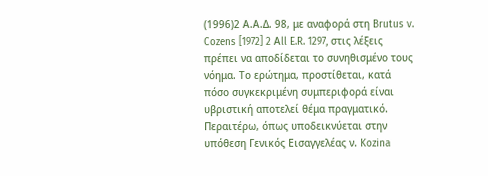(1996)2 Α.Α.Δ. 98, με αναφορά στη Brutus v. Cozens [1972] 2 Αll E.R. 1297, στις λέξεις πρέπει να αποδίδεται το συνηθισμένο τους νόημα. Το ερώτημα, προστίθεται, κατά πόσο συγκεκριμένη συμπεριφορά είναι υβριστική αποτελεί θέμα πραγματικό. Περαιτέρω, όπως υποδεικνύεται στην υπόθεση Γενικός Εισαγγελέας ν. Kozina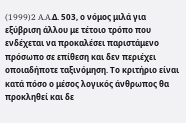(1999)2 A.A.Δ. 503, ο νόμος μιλά για εξύβριση άλλου με τέτοιο τρόπο που ενδέχεται να προκαλέσει παριστάμενο πρόσωπο σε επίθεση και δεν περιέχει οποιαδήποτε ταξινόμηση. Το κριτήριο είναι κατά πόσο ο μέσος λογικός άνθρωπος θα προκληθεί και δε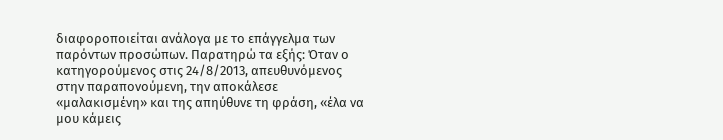διαφοροποιείται ανάλογα με το επάγγελμα των παρόντων προσώπων. Παρατηρώ τα εξής: Όταν ο κατηγορούμενος στις 24/8/2013, απευθυνόμενος στην παραπονούμενη, την αποκάλεσε «μαλακισμένη» και της απηύθυνε τη φράση, «έλα να μου κάμεις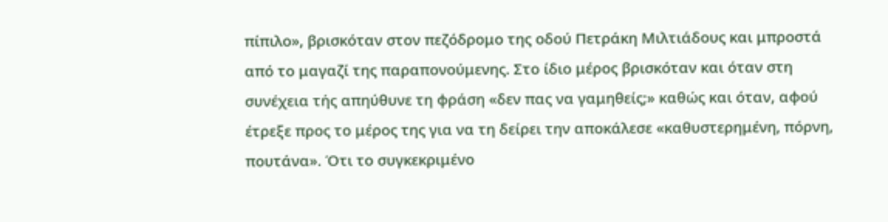πίπιλο», βρισκόταν στον πεζόδρομο της οδού Πετράκη Μιλτιάδους και μπροστά από το μαγαζί της παραπονούμενης. Στο ίδιο μέρος βρισκόταν και όταν στη συνέχεια τής απηύθυνε τη φράση «δεν πας να γαμηθείς;» καθώς και όταν, αφού έτρεξε προς το μέρος της για να τη δείρει την αποκάλεσε «καθυστερημένη, πόρνη, πουτάνα». Ότι το συγκεκριμένο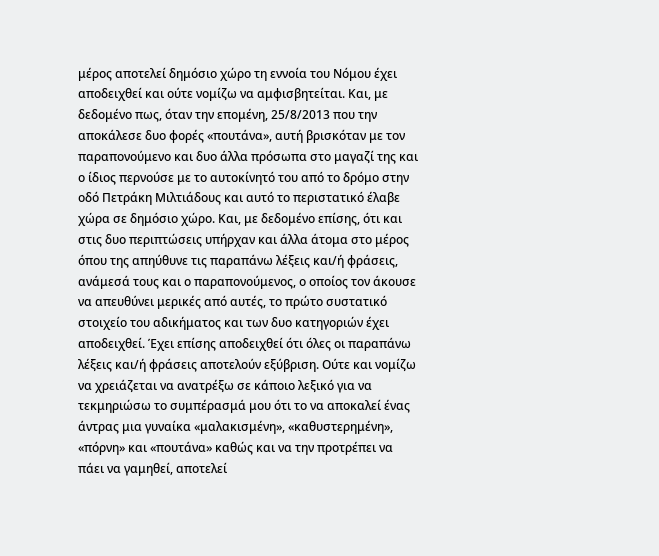μέρος αποτελεί δημόσιο χώρο τη εννοία του Νόμου έχει αποδειχθεί και ούτε νομίζω να αμφισβητείται. Και, με δεδομένο πως, όταν την επομένη, 25/8/2013 που την αποκάλεσε δυο φορές «πουτάνα», αυτή βρισκόταν με τον παραπονούμενο και δυο άλλα πρόσωπα στο μαγαζί της και ο ίδιος περνούσε με το αυτοκίνητό του από το δρόμο στην οδό Πετράκη Μιλτιάδους και αυτό το περιστατικό έλαβε χώρα σε δημόσιο χώρο. Και, με δεδομένο επίσης, ότι και στις δυο περιπτώσεις υπήρχαν και άλλα άτομα στο μέρος όπου της απηύθυνε τις παραπάνω λέξεις και/ή φράσεις, ανάμεσά τους και ο παραπονούμενος, ο οποίος τον άκουσε να απευθύνει μερικές από αυτές, το πρώτο συστατικό στοιχείο του αδικήματος και των δυο κατηγοριών έχει αποδειχθεί. Έχει επίσης αποδειχθεί ότι όλες οι παραπάνω λέξεις και/ή φράσεις αποτελούν εξύβριση. Ούτε και νομίζω να χρειάζεται να ανατρέξω σε κάποιο λεξικό για να τεκμηριώσω το συμπέρασμά μου ότι το να αποκαλεί ένας άντρας μια γυναίκα «μαλακισμένη», «καθυστερημένη», «πόρνη» και «πουτάνα» καθώς και να την προτρέπει να πάει να γαμηθεί, αποτελεί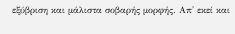εξύβριση και μάλιστα σοβαρής μορφής. Απ' εκεί και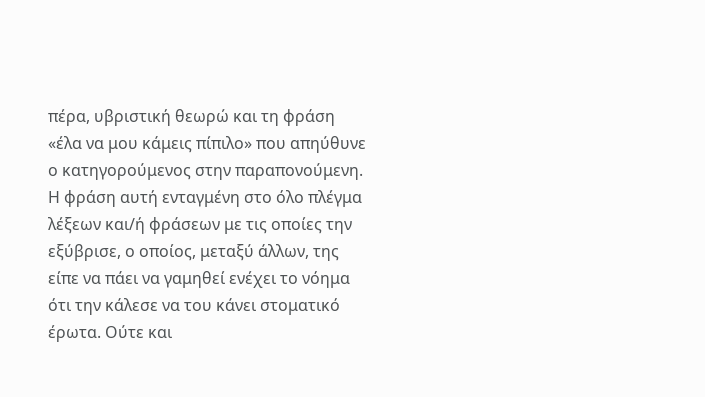πέρα, υβριστική θεωρώ και τη φράση «έλα να μου κάμεις πίπιλο» που απηύθυνε ο κατηγορούμενος στην παραπονούμενη. Η φράση αυτή ενταγμένη στο όλο πλέγμα λέξεων και/ή φράσεων με τις οποίες την εξύβρισε, ο οποίος, μεταξύ άλλων, της είπε να πάει να γαμηθεί ενέχει το νόημα ότι την κάλεσε να του κάνει στοματικό έρωτα. Ούτε και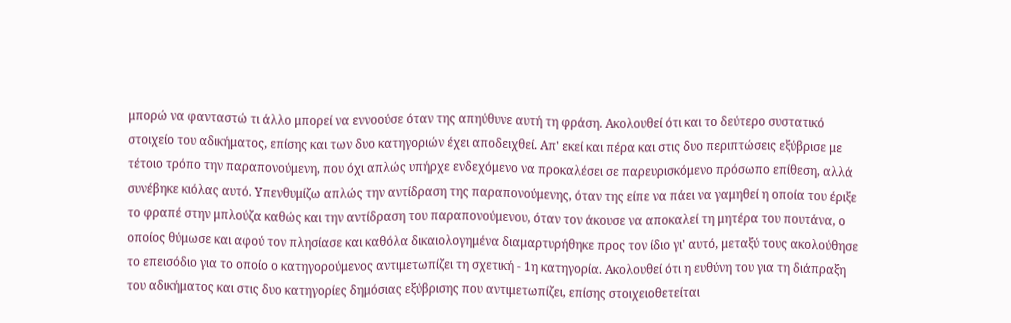μπορώ να φανταστώ τι άλλο μπορεί να εννοούσε όταν της απηύθυνε αυτή τη φράση. Ακολουθεί ότι και το δεύτερο συστατικό στοιχείο του αδικήματος, επίσης και των δυο κατηγοριών έχει αποδειχθεί. Απ' εκεί και πέρα και στις δυο περιπτώσεις εξύβρισε με τέτοιο τρόπο την παραπονούμενη, που όχι απλώς υπήρχε ενδεχόμενο να προκαλέσει σε παρευρισκόμενο πρόσωπο επίθεση, αλλά συνέβηκε κιόλας αυτό. Υπενθυμίζω απλώς την αντίδραση της παραπονούμενης, όταν της είπε να πάει να γαμηθεί η οποία του έριξε το φραπέ στην μπλούζα καθώς και την αντίδραση του παραπονούμενου, όταν τον άκουσε να αποκαλεί τη μητέρα του πουτάνα, ο οποίος θύμωσε και αφού τον πλησίασε και καθόλα δικαιολογημένα διαμαρτυρήθηκε προς τον ίδιο γι' αυτό, μεταξύ τους ακολούθησε το επεισόδιο για το οποίο ο κατηγορούμενος αντιμετωπίζει τη σχετική - 1η κατηγορία. Ακολουθεί ότι η ευθύνη του για τη διάπραξη του αδικήματος και στις δυο κατηγορίες δημόσιας εξύβρισης που αντιμετωπίζει, επίσης στοιχειοθετείται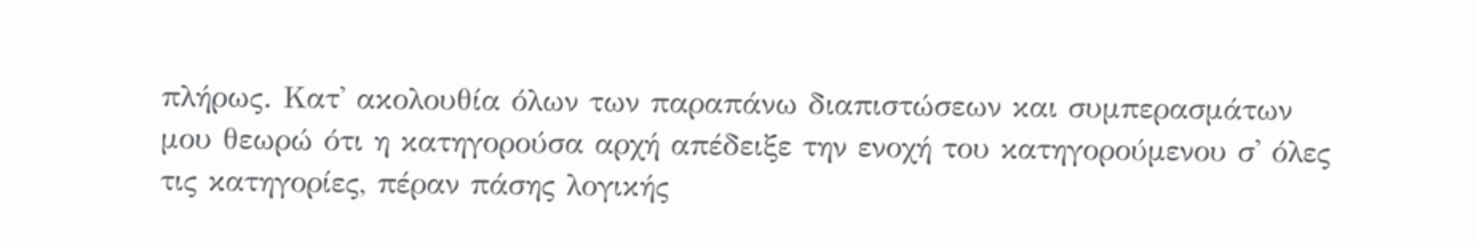πλήρως. Κατ' ακολουθία όλων των παραπάνω διαπιστώσεων και συμπερασμάτων μου θεωρώ ότι η κατηγορούσα αρχή απέδειξε την ενοχή του κατηγορούμενου σ' όλες τις κατηγορίες, πέραν πάσης λογικής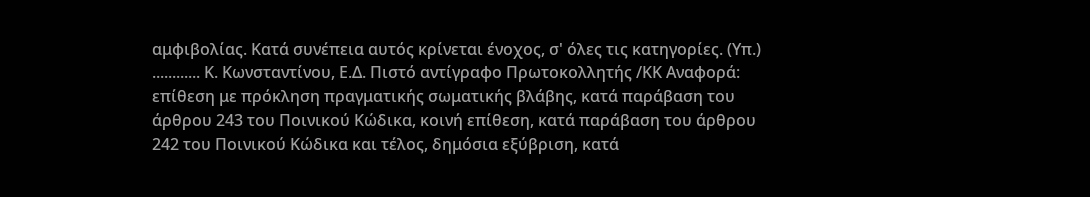αμφιβολίας. Κατά συνέπεια αυτός κρίνεται ένοχος, σ' όλες τις κατηγορίες. (Υπ.) ............ Κ. Κωνσταντίνου, Ε.Δ. Πιστό αντίγραφο Πρωτοκολλητής /ΚΚ Αναφορά: επίθεση με πρόκληση πραγματικής σωματικής βλάβης, κατά παράβαση του άρθρου 243 του Ποινικού Κώδικα, κοινή επίθεση, κατά παράβαση του άρθρου 242 του Ποινικού Κώδικα και τέλος, δημόσια εξύβριση, κατά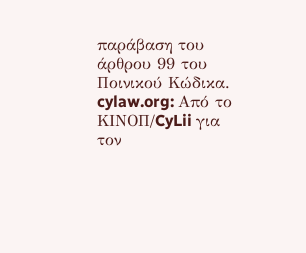παράβαση του άρθρου 99 του Ποινικού Κώδικα. cylaw.org: Από το ΚΙΝOΠ/CyLii για τον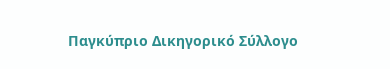Παγκύπριο Δικηγορικό Σύλλογο